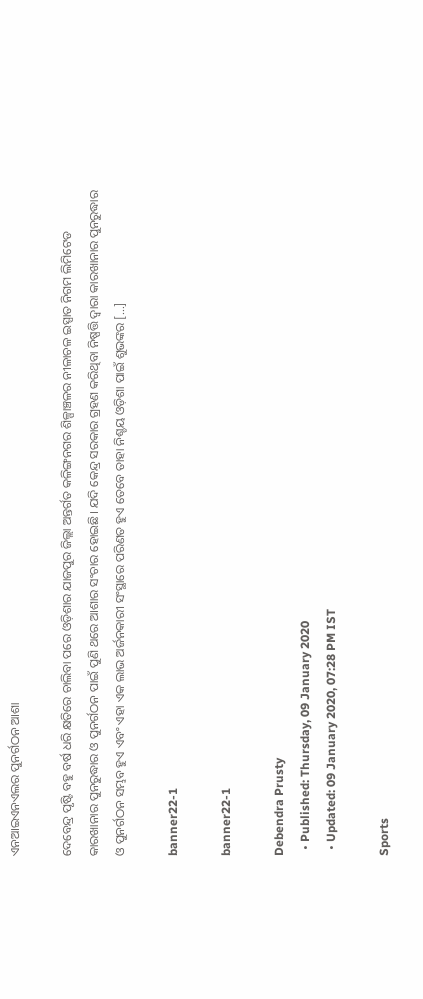ଏନଆଇଏନଏଲର ପୁନର୍ଗଠନ ଆଶା

ଦେବେନ୍ଦ୍ର ପୃଷ୍ଟି ବହୁ ବର୍ଷ ଧରି କ୍ଷତିରେ ଚାଲିବା ପରେ ଓଡ଼ିଶାର ଯାଜପୁର ଜିଲ୍ଲା ଅନ୍ତର୍ଗତ କଳିଙ୍ଗନଗର ଶିଳ୍ପାଞ୍ଚଳର ନୀଳାଚଳ ଇସ୍ପାତ ନିଗମ ଲିମିଟେଡ କାରଖାନାର ପୁନରୁଦ୍ଧାର ଓ ପୁନର୍ଗଠନ ପାଇଁ ପୁଣି ଥରେ ଆଶାର ସଂଚାର ହୋଇଛି। ଯଦି କେନ୍ଦ୍ର ସରକାର ଗ୍ରହଣ କରିଥିବା ନିଷ୍ପତ୍ତି ଦ୍ୱାରା କାରଖାନାର ପୁନରୁଦ୍ଧାର ଓ ପୁନର୍ଗଠନ ସମ୍ଭବ ହୁଏ ଏବଂ ଏହା ଏକ ଲାଭ ଅର୍ଜନକାରୀ ସଂସ୍ଥାରେ ପରିଣତ ହୁଏ ତେବେ ତାହା ନିଶ୍ଚୟ ଓଡ଼ିଶା ପାଇଁ ଶୁଭଙ୍କର […]

banner22-1

banner22-1

Debendra Prusty
  • Published: Thursday, 09 January 2020
  • Updated: 09 January 2020, 07:28 PM IST

Sports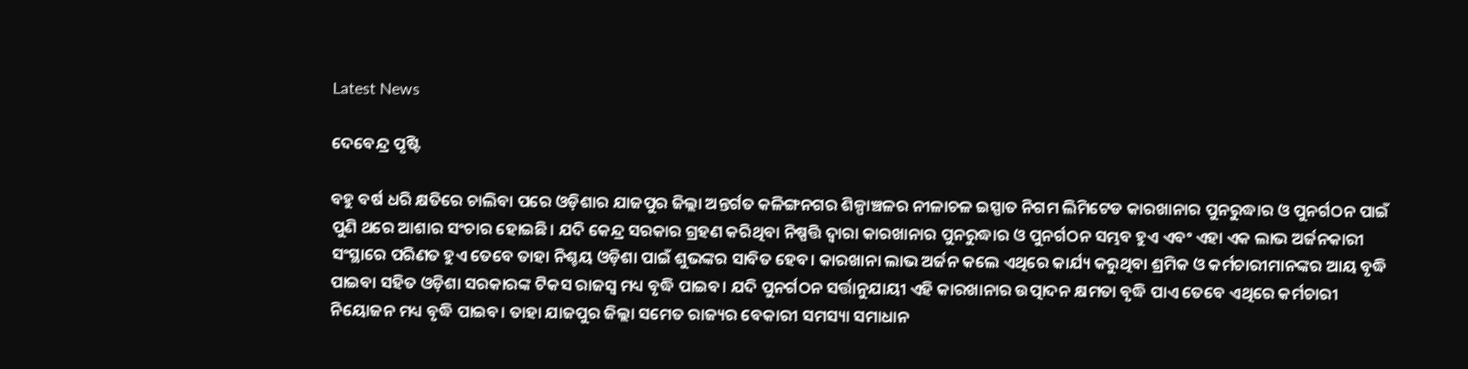Latest News

ଦେବେନ୍ଦ୍ର ପୃଷ୍ଟି

ବହୁ ବର୍ଷ ଧରି କ୍ଷତିରେ ଚାଲିବା ପରେ ଓଡ଼ିଶାର ଯାଜପୁର ଜିଲ୍ଲା ଅନ୍ତର୍ଗତ କଳିଙ୍ଗନଗର ଶିଳ୍ପାଞ୍ଚଳର ନୀଳାଚଳ ଇସ୍ପାତ ନିଗମ ଲିମିଟେଡ କାରଖାନାର ପୁନରୁଦ୍ଧାର ଓ ପୁନର୍ଗଠନ ପାଇଁ ପୁଣି ଥରେ ଆଶାର ସଂଚାର ହୋଇଛି। ଯଦି କେନ୍ଦ୍ର ସରକାର ଗ୍ରହଣ କରିଥିବା ନିଷ୍ପତ୍ତି ଦ୍ୱାରା କାରଖାନାର ପୁନରୁଦ୍ଧାର ଓ ପୁନର୍ଗଠନ ସମ୍ଭବ ହୁଏ ଏବଂ ଏହା ଏକ ଲାଭ ଅର୍ଜନକାରୀ ସଂସ୍ଥାରେ ପରିଣତ ହୁଏ ତେବେ ତାହା ନିଶ୍ଚୟ ଓଡ଼ିଶା ପାଇଁ ଶୁଭଙ୍କର ସାବିତ ହେବ। କାରଖାନା ଲାଭ ଅର୍ଜନ କଲେ ଏଥିରେ କାର୍ଯ୍ୟ କରୁଥିବା ଶ୍ରମିକ ଓ କର୍ମଚାରୀମାନଙ୍କର ଆୟ ବୃଦ୍ଧି ପାଇବା ସହିତ ଓଡ଼ିଶା ସରକାରଙ୍କ ଟିକସ ରାଜସ୍ୱ ମଧ୍ୟ ବୃଦ୍ଧି ପାଇବ। ଯଦି ପୁନର୍ଗଠନ ସର୍ତ୍ତାନୁଯାୟୀ ଏହି କାରଖାନାର ଉତ୍ପାଦନ କ୍ଷମତା ବୃଦ୍ଧି ପାଏ ତେବେ ଏଥିରେ କର୍ମଚାରୀ ନିୟୋଜନ ମଧ୍ୟ ବୃଦ୍ଧି ପାଇବ। ତାହା ଯାଜପୁର ଜିଲ୍ଲା ସମେତ ରାଜ୍ୟର ବେକାରୀ ସମସ୍ୟା ସମାଧାନ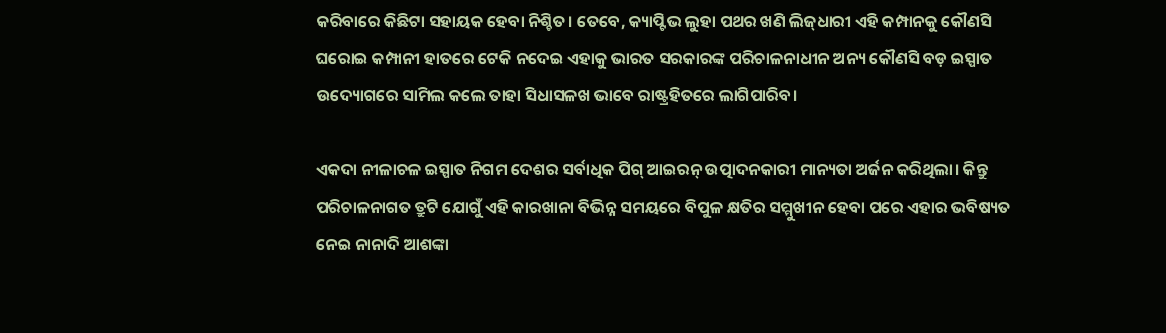କରିବାରେ କିଛିଟା ସହାୟକ ହେବା ନିଶ୍ଚିତ। ତେବେ, କ୍ୟାପ୍ଟିଭ ଲୁହା ପଥର ଖଣି ଲିଜ୍‌ଧାରୀ ଏହି କମ୍ପାନକୁ କୌଣସି ଘରୋଇ କମ୍ପାନୀ ହାତରେ ଟେକି ନଦେଇ ଏହାକୁ ଭାରତ ସରକାରଙ୍କ ପରିଚାଳନାଧୀନ ଅନ୍ୟ କୌଣସି ବଡ଼ ଇସ୍ପାତ ଉଦ୍ୟୋଗରେ ସାମିଲ କଲେ ତାହା ସିଧାସଳଖ ଭାବେ ରାଷ୍ଟ୍ରହିତରେ ଲାଗିପାରିବ।

ଏକଦା ନୀଳାଚଳ ଇସ୍ପାତ ନିଗମ ଦେଶର ସର୍ବାଧିକ ପିଗ୍‌ ଆଇରନ୍‌ ଉତ୍ପାଦନକାରୀ ମାନ୍ୟତା ଅର୍ଜନ କରିଥିଲା। କିନ୍ତୁ ପରିଚାଳନାଗତ ତ୍ରୁଟି ଯୋଗୁଁ ଏହି କାରଖାନା ବିଭିନ୍ନ ସମୟରେ ବିପୁଳ କ୍ଷତିର ସମ୍ମୁଖୀନ ହେବା ପରେ ଏହାର ଭବିଷ୍ୟତ ନେଇ ନାନାଦି ଆଶଙ୍କା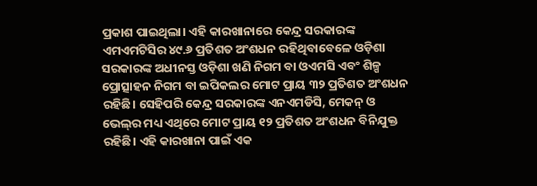ପ୍ରକାଶ ପାଇଥିଲା। ଏହି କାରଖାନାରେ କେନ୍ଦ୍ର ସରକାରଙ୍କ ଏମଏମଟିସିର ୪୯.୬ ପ୍ରତିଶତ ଅଂଶଧନ ରହିଥିବାବେଳେ ଓଡ଼ିଶା ସରକାରଙ୍କ ଅଧୀନସ୍ତ ଓଡ଼ିଶା ଖଣି ନିଗମ ବା ଓଏମସି ଏବଂ ଶିଳ୍ପ ପ୍ରୋତ୍ସାହନ ନିଗମ ବା ଇପିକଲର ମୋଟ ପ୍ରାୟ ୩୨ ପ୍ରତିଶତ ଅଂଶଧନ ରହିଛି। ସେହିପରି କେନ୍ଦ୍ର ସରକାରଙ୍କ ଏନଏମଡିସି, ମେକନ୍‌ ଓ ଭେଲ୍‌ର ମଧ୍ୟ ଏଥିରେ ମୋଟ ପ୍ରାୟ ୧୨ ପ୍ରତିଶତ ଅଂଶଧନ ବିନିଯୁକ୍ତ ରହିଛି। ଏହି କାରଖାନା ପାଇଁ ଏକ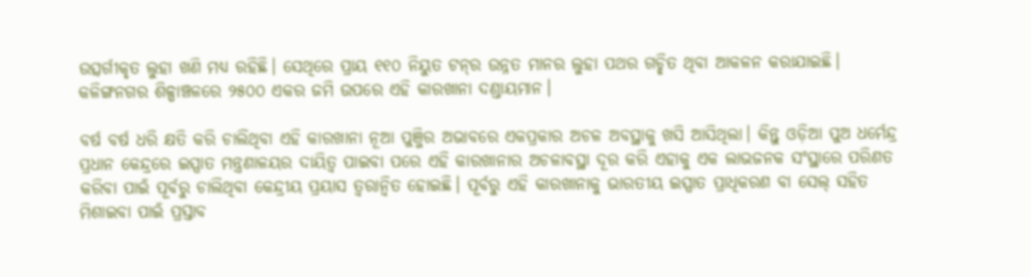ଉତ୍ସର୍ଗୀକୃତ ଲୁହା ଖଣି ମଧ୍ୟ ରହିଛି। ସେଥିରେ ପ୍ରାୟ ୧୧୦ ନିୟୁତ ଟନ୍‌ର ଉନ୍ନତ ମାନର ଲୁହା ପଥର ଗଚ୍ଛିତ ଥିବା ଆକଳନ କରାଯାଇଛି। କଳିଙ୍ଗନଗର ଶିଳ୍ପାଞ୍ଚଳରେ ୨୫୦୦ ଏକର ଜମି ଉପରେ ଏହି କାରଖାନା ଦଣ୍ଡାୟମାନ।

ବର୍ଷ ବର୍ଷ ଧରି କ୍ଷତି କରି ଚାଲିଥିବା ଏହି କାରଖାନା ନୂଆ ପୁଞ୍ଜିର ଅଭାବରେ ଏକପ୍ରକାର ଅଚଳ ଅବସ୍ଥାକୁ ଖସି ଆସିଥିଲା। କିନ୍ତୁ ଓଡ଼ିଆ ପୁଅ ଧର୍ମେନ୍ଦ୍ର ପ୍ରଧାନ କେନ୍ଦ୍ରରେ ଇସ୍ପାତ ମନ୍ତ୍ରଣାଳୟର ଦାୟିତ୍ୱ ପାଇବା ପରେ ଏହି କାରଖାନାର ଅଚଳାବସ୍ଥା ଦୂର କରି ଏହାକୁ ଏକ ଲାଭଜନକ ସଂସ୍ଥାରେ ପରିଣତ କରିବା ପାଇଁ ପୂର୍ବରୁ ଚାଲିଥିବା କେନ୍ଦ୍ରୀୟ ପ୍ରୟାସ ତ୍ୱରାନ୍ୱିତ ହୋଇଛି। ପୂର୍ବରୁ ଏହି କାରଖାନାକୁ ଭାରତୀୟ ଇସ୍ପାତ ପ୍ରାଧିକରଣ ବା ସେଲ୍‌ ସହିତ ମିଶାଇବା ପାଇଁ ପ୍ରସ୍ତାବ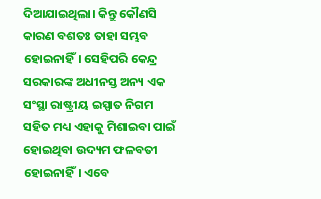ଦିଆଯାଇଥିଲା। କିନ୍ତୁ କୌଣସି କାରଣ ବଶତଃ ତାହା ସମ୍ଭବ ହୋଇନାହିଁ। ସେହିପରି କେନ୍ଦ୍ର ସରକାରଙ୍କ ଅଧୀନସ୍ତ ଅନ୍ୟ ଏକ ସଂସ୍ଥା ରାଷ୍ଟ୍ରୀୟ ଇସ୍ପାତ ନିଗମ ସହିତ ମଧ୍ୟ ଏହାକୁ ମିଶାଇବା ପାଇଁ ହୋଇଥିବା ଉଦ୍ୟମ ଫଳବତୀ ହୋଇନାହିଁ। ଏବେ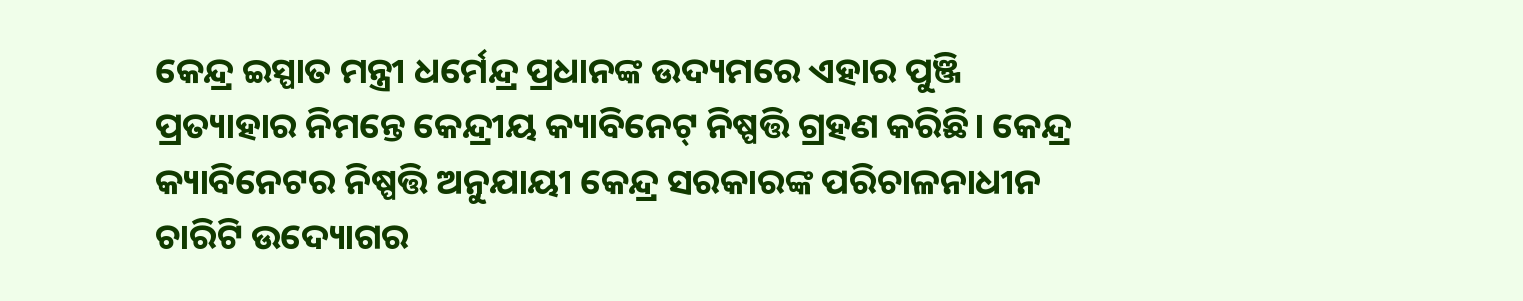କେନ୍ଦ୍ର ଇସ୍ପାତ ମନ୍ତ୍ରୀ ଧର୍ମେନ୍ଦ୍ର ପ୍ରଧାନଙ୍କ ଉଦ୍ୟମରେ ଏହାର ପୁଞ୍ଜି ପ୍ରତ୍ୟାହାର ନିମନ୍ତେ କେନ୍ଦ୍ରୀୟ କ୍ୟାବିନେଟ୍ ନିଷ୍ପତ୍ତି ଗ୍ରହଣ କରିଛି। କେନ୍ଦ୍ର କ୍ୟାବିନେଟର ନିଷ୍ପତ୍ତି ଅନୁଯାୟୀ କେନ୍ଦ୍ର ସରକାରଙ୍କ ପରିଚାଳନାଧୀନ ଚାରିଟି ଉଦ୍ୟୋଗର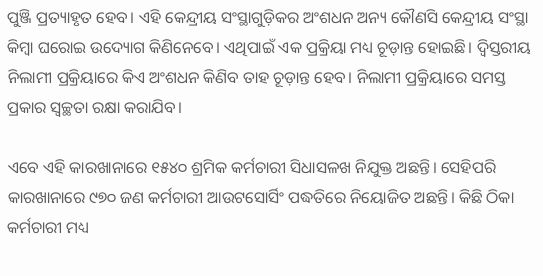ପୁଞ୍ଜି ପ୍ରତ୍ୟାହୃତ ହେବ। ଏହି କେନ୍ଦ୍ରୀୟ ସଂସ୍ଥାଗୁଡ଼ିକର ଅଂଶଧନ ଅନ୍ୟ କୌଣସି କେନ୍ଦ୍ରୀୟ ସଂସ୍ଥା କିମ୍ବା ଘରୋଇ ଉଦ୍ୟୋଗ କିଣିନେବେ। ଏଥିପାଇଁ ଏକ ପ୍ରକ୍ରିୟା ମଧ୍ୟ ଚୂଡ଼ାନ୍ତ ହୋଇଛି। ଦ୍ୱିସ୍ତରୀୟ ନିଲାମୀ ପ୍ରକ୍ରିୟାରେ କିଏ ଅଂଶଧନ କିଣିବ ତାହ ଚୂଡ଼ାନ୍ତ ହେବ। ନିଲାମୀ ପ୍ରକ୍ରିୟାରେ ସମସ୍ତ ପ୍ରକାର ସ୍ୱଚ୍ଛତା ରକ୍ଷା କରାଯିବ।

ଏବେ ଏହି କାରଖାନାରେ ୧୫୪୦ ଶ୍ରମିକ କର୍ମଚାରୀ ସିଧାସଳଖ ନିଯୁକ୍ତ ଅଛନ୍ତି। ସେହିପରି କାରଖାନାରେ ୯୭୦ ଜଣ କର୍ମଚାରୀ ଆଉଟସୋର୍ସିଂ ପଦ୍ଧତିରେ ନିୟୋଜିତ ଅଛନ୍ତି। କିଛି ଠିକା କର୍ମଚାରୀ ମଧ୍ୟ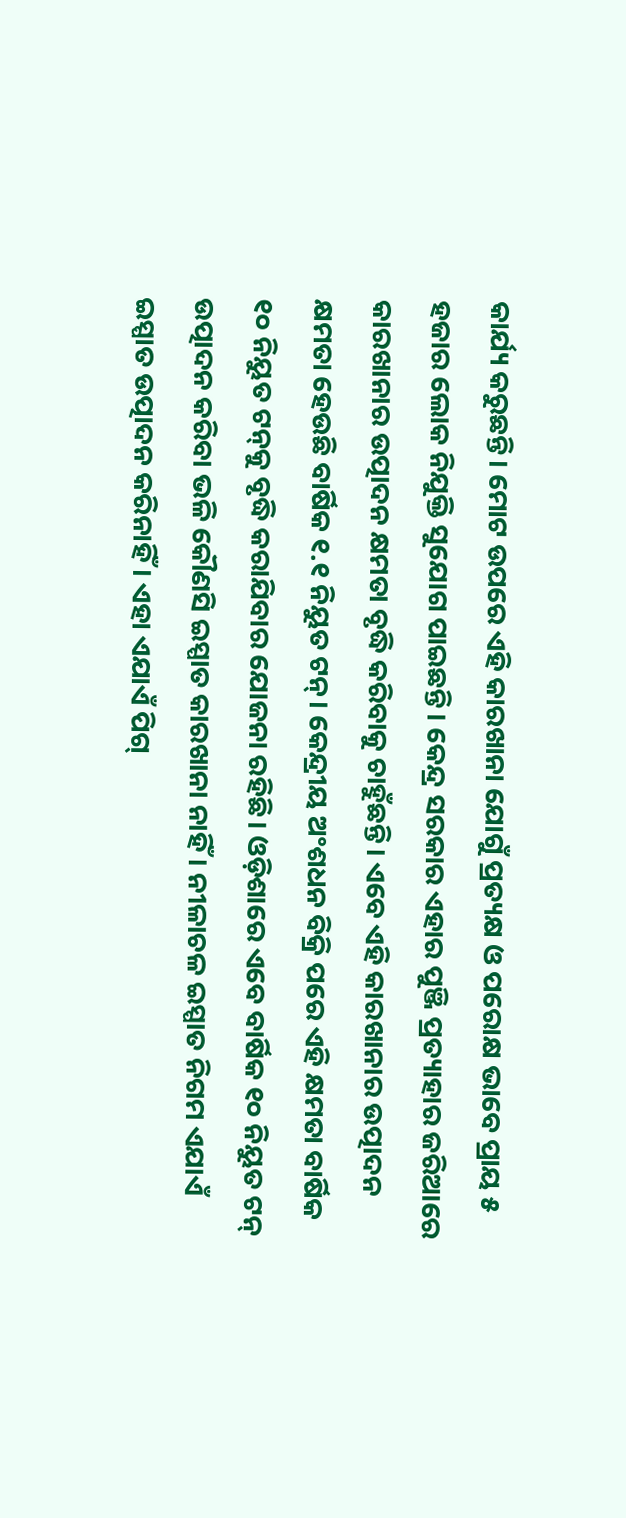କାର୍ଯ୍ୟ କରୁଛନ୍ତି। ମୋଟ ଉପରେ ଏହି କାରଖାନା ଯୋଗୁଁ ପ୍ରତ୍ୟକ୍ଷ ଓ ପରୋକ୍ଷ ଭାବେ ପ୍ରାୟ ୫ ହଜାର ଲୋକ ନିଯୁକ୍ତି ସୁଯୋଗ ପାଇଛନ୍ତି। କେନ୍ଦ୍ର ସରକାର ଏହାର ପୁଞ୍ଜି ପ୍ରତ୍ୟାହାର ଜରିଆରେ କାରଖାନାର ଉତ୍ପାଦନ କ୍ଷମତା ବୃଦ୍ଧି କରିବାକୁ ଚାହୁଁଛନ୍ତି। ଏବେ ଏହି କାରଖାନାର ଉତ୍ପାଦନ କ୍ଷମତା ହେଉଛି ବାର୍ଷିକ ୧.୧ ନିୟୁତ ଟନ୍‌। କେନ୍ଦ୍ରୀୟ ଅଂଶଧନ ବିକ୍ରି ପରେ ଏହି କ୍ଷମତା ବାର୍ଷିକ ୧୦ ନିୟୁତ ଟନ୍‌କୁ ବୃଦ୍ଧି କରାଯିବାର ଯୋଜନା ରହିଛି। ଓଡ଼ିଶାରେ ଏବେ ବାର୍ଷିକ ୧୦ ନିୟୁତ ଟନ୍‌ ଉତ୍ପାଦନ କରିବା ଭଳି କୌଣସି ଇସ୍ପାତ କାରଖାନା ନାହିଁ। ନୀଳାଚଳ ଇସ୍ପାତ ନିଗମ ଏଯାଏଁ ଇସ୍ପାତ ଉତ୍ପାଦନ କରିନାହିଁ। ଏହା ଏଯାଏଁ ପିଗ୍‌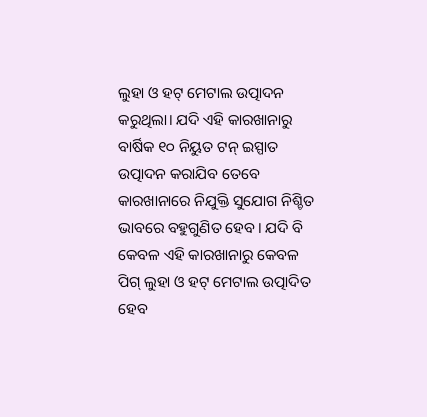ଲୁହା ଓ ହଟ୍‌ ମେଟାଲ ଉତ୍ପାଦନ କରୁଥିଲା। ଯଦି ଏହି କାରଖାନାରୁ ବାର୍ଷିକ ୧୦ ନିୟୁତ ଟନ୍‌ ଇସ୍ପାତ ଉତ୍ପାଦନ କରାଯିବ ତେବେ କାରଖାନାରେ ନିଯୁକ୍ତି ସୁଯୋଗ ନିଶ୍ଚିତ ଭାବରେ ବହୁଗୁଣିତ ହେବ। ଯଦି ବି କେବଳ ଏହି କାରଖାନାରୁ କେବଳ ପିଗ୍‌ ଲୁହା ଓ ହଟ୍‌ ମେଟାଲ ଉତ୍ପାଦିତ ହେବ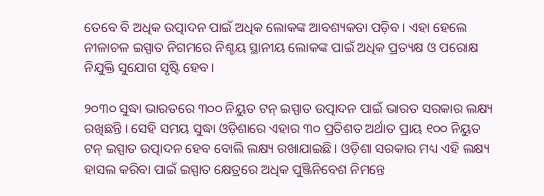ତେବେ ବି ଅଧିକ ଉତ୍ପାଦନ ପାଇଁ ଅଧିକ ଲୋକଙ୍କ ଆବଶ୍ୟକତା ପଡ଼ିବ। ଏହା ହେଲେ ନୀଳାଚଳ ଇସ୍ପାତ ନିଗମରେ ନିଶ୍ଚୟ ସ୍ଥାନୀୟ ଲୋକଙ୍କ ପାଇଁ ଅଧିକ ପ୍ରତ୍ୟକ୍ଷ ଓ ପରୋକ୍ଷ ନିଯୁକ୍ତି ସୁଯୋଗ ସୃଷ୍ଟି ହେବ।

୨୦୩୦ ସୁଦ୍ଧା ଭାରତରେ ୩୦୦ ନିୟୁତ ଟନ୍‌ ଇସ୍ପାତ ଉତ୍ପାଦନ ପାଇଁ ଭାରତ ସରକାର ଲକ୍ଷ୍ୟ ରଖିଛନ୍ତି। ସେହି ସମୟ ସୁଦ୍ଧା ଓଡ଼ିଶାରେ ଏହାର ୩୦ ପ୍ରତିଶତ ଅର୍ଥାତ ପ୍ରାୟ ୧୦୦ ନିୟୁତ ଟନ୍‌ ଇସ୍ପାତ ଉତ୍ପାଦନ ହେବ ବୋଲି ଲକ୍ଷ୍ୟ ରଖାଯାଇଛି। ଓଡ଼ିଶା ସରକାର ମଧ୍ୟ ଏହି ଲକ୍ଷ୍ୟ ହାସଲ କରିବା ପାଇଁ ଇସ୍ପାତ କ୍ଷେତ୍ରରେ ଅଧିକ ପୁଞ୍ଜିନିବେଶ ନିମନ୍ତେ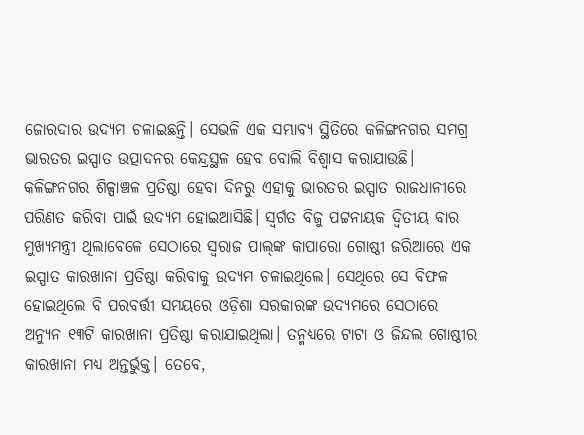ଜୋରଦାର ଉଦ୍ୟମ ଚଳାଇଛନ୍ତି। ସେଭଳି ଏକ ସମ୍ଭାବ୍ୟ ସ୍ଥିତିରେ କଳିଙ୍ଗନଗର ସମଗ୍ର ଭାରତର ଇସ୍ପାତ ଉତ୍ପାଦନର କେନ୍ଦ୍ରସ୍ଥଳ ହେବ ବୋଲି ବିଶ୍ୱାସ କରାଯାଉଛି। କଳିଙ୍ଗନଗର ଶିଳ୍ପାଞ୍ଚଳ ପ୍ରତିଷ୍ଠା ହେବା ଦିନରୁ ଏହାକୁ ଭାରତର ଇସ୍ପାତ ରାଜଧାନୀରେ ପରିଣତ କରିବା ପାଇଁ ଉଦ୍ୟମ ହୋଇଆସିଛି। ସ୍ୱର୍ଗତ ବିଜୁ ପଟ୍ଟନାୟକ ଦ୍ୱିତୀୟ ବାର ମୁଖ୍ୟମନ୍ତ୍ରୀ ଥିଲାବେଳେ ସେଠାରେ ସ୍ୱରାଜ ପାଲ୍‌ଙ୍କ କାପାରୋ ଗୋଷ୍ଠୀ ଜରିଆରେ ଏକ ଇସ୍ପାତ କାରଖାନା ପ୍ରତିଷ୍ଠା କରିବାକୁ ଉଦ୍ୟମ ଚଳାଇଥିଲେ। ସେଥିରେ ସେ ବିଫଳ ହୋଇଥିଲେ ବି ପରବର୍ତ୍ତୀ ସମୟରେ ଓଡ଼ିଶା ସରକାରଙ୍କ ଉଦ୍ୟମରେ ସେଠାରେ ଅନ୍ୟୁନ ୧୩ଟି କାରଖାନା ପ୍ରତିଷ୍ଠା କରାଯାଇଥିଲା। ତନ୍ମଧ୍ୟରେ ଟାଟା ଓ ଜିନ୍ଦଲ ଗୋଷ୍ଠୀର କାରଖାନା ମଧ୍ୟ ଅନ୍ତର୍ଭୁକ୍ତ। ତେବେ,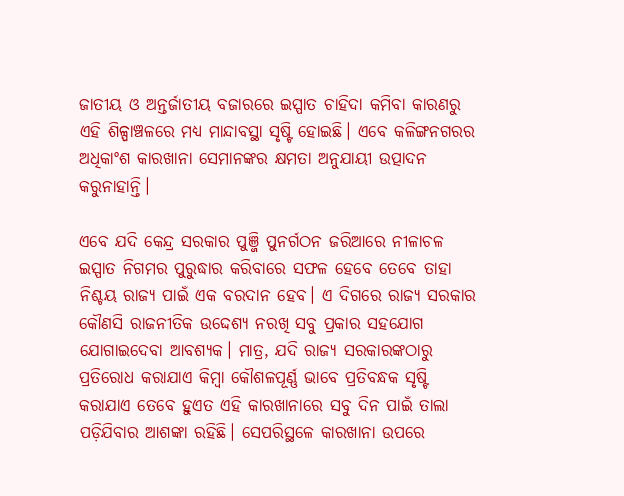ଜାତୀୟ ଓ ଅନ୍ତର୍ଜାତୀୟ ବଜାରରେ ଇସ୍ପାତ ଚାହିଦା କମିବା କାରଣରୁ ଏହି ଶିଳ୍ପାଞ୍ଚଳରେ ମଧ୍ୟ ମାନ୍ଦାବସ୍ଥା ସୃଷ୍ଟି ହୋଇଛି। ଏବେ କଳିଙ୍ଗନଗରର ଅଧିକାଂଶ କାରଖାନା ସେମାନଙ୍କର କ୍ଷମତା ଅନୁଯାୟୀ ଉତ୍ପାଦନ କରୁନାହାନ୍ତି।

ଏବେ ଯଦି କେନ୍ଦ୍ର ସରକାର ପୁଞ୍ଜି ପୁନର୍ଗଠନ ଜରିଆରେ ନୀଳାଚଳ ଇସ୍ପାତ ନିଗମର ପୁରୁଦ୍ଧାର କରିବାରେ ସଫଳ ହେବେ ତେବେ ତାହା ନିଶ୍ଚୟ ରାଜ୍ୟ ପାଇଁ ଏକ ବରଦାନ ହେବ। ଏ ଦିଗରେ ରାଜ୍ୟ ସରକାର କୌଣସି ରାଜନୀତିକ ଉଦ୍ଦେଶ୍ୟ ନରଖି ସବୁ ପ୍ରକାର ସହଯୋଗ ଯୋଗାଇଦେବା ଆବଶ୍ୟକ। ମାତ୍ର, ଯଦି ରାଜ୍ୟ ସରକାରଙ୍କଠାରୁ ପ୍ରତିରୋଧ କରାଯାଏ କିମ୍ବା କୌଶଳପୂର୍ଣ୍ଣ ଭାବେ ପ୍ରତିବନ୍ଧକ ସୃଷ୍ଟି କରାଯାଏ ତେବେ ହୁଏତ ଏହି କାରଖାନାରେ ସବୁ ଦିନ ପାଇଁ ତାଲା ପଡ଼ିଯିବାର ଆଶଙ୍କା ରହିଛି। ସେପରିସ୍ଥଳେ କାରଖାନା ଉପରେ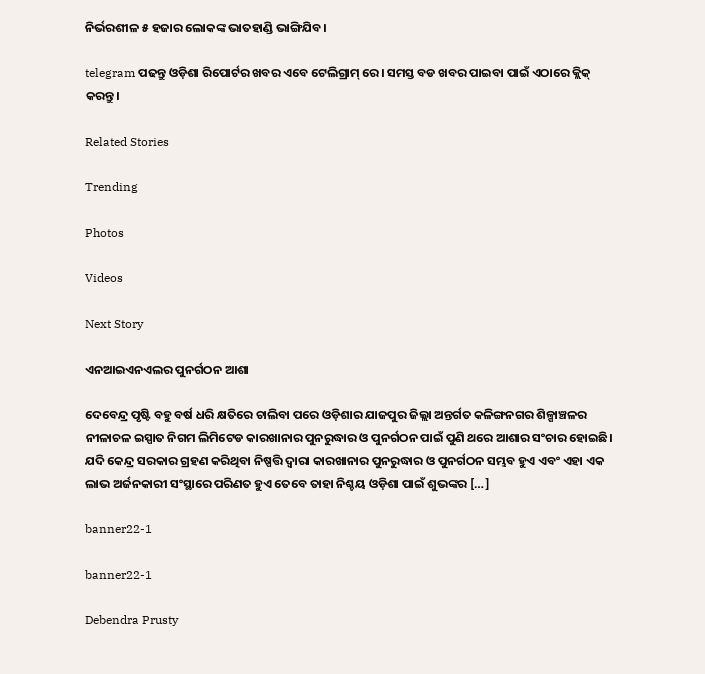ନିର୍ଭରଶୀଳ ୫ ହଜାର ଲୋକଙ୍କ ଭାତହାଣ୍ଡି ଭାଙ୍ଗିଯିବ।

telegram ପଢନ୍ତୁ ଓଡ଼ିଶା ରିପୋର୍ଟର ଖବର ଏବେ ଟେଲିଗ୍ରାମ୍ ରେ। ସମସ୍ତ ବଡ ଖବର ପାଇବା ପାଇଁ ଏଠାରେ କ୍ଲିକ୍ କରନ୍ତୁ।

Related Stories

Trending

Photos

Videos

Next Story

ଏନଆଇଏନଏଲର ପୁନର୍ଗଠନ ଆଶା

ଦେବେନ୍ଦ୍ର ପୃଷ୍ଟି ବହୁ ବର୍ଷ ଧରି କ୍ଷତିରେ ଚାଲିବା ପରେ ଓଡ଼ିଶାର ଯାଜପୁର ଜିଲ୍ଲା ଅନ୍ତର୍ଗତ କଳିଙ୍ଗନଗର ଶିଳ୍ପାଞ୍ଚଳର ନୀଳାଚଳ ଇସ୍ପାତ ନିଗମ ଲିମିଟେଡ କାରଖାନାର ପୁନରୁଦ୍ଧାର ଓ ପୁନର୍ଗଠନ ପାଇଁ ପୁଣି ଥରେ ଆଶାର ସଂଚାର ହୋଇଛି। ଯଦି କେନ୍ଦ୍ର ସରକାର ଗ୍ରହଣ କରିଥିବା ନିଷ୍ପତ୍ତି ଦ୍ୱାରା କାରଖାନାର ପୁନରୁଦ୍ଧାର ଓ ପୁନର୍ଗଠନ ସମ୍ଭବ ହୁଏ ଏବଂ ଏହା ଏକ ଲାଭ ଅର୍ଜନକାରୀ ସଂସ୍ଥାରେ ପରିଣତ ହୁଏ ତେବେ ତାହା ନିଶ୍ଚୟ ଓଡ଼ିଶା ପାଇଁ ଶୁଭଙ୍କର […]

banner22-1

banner22-1

Debendra Prusty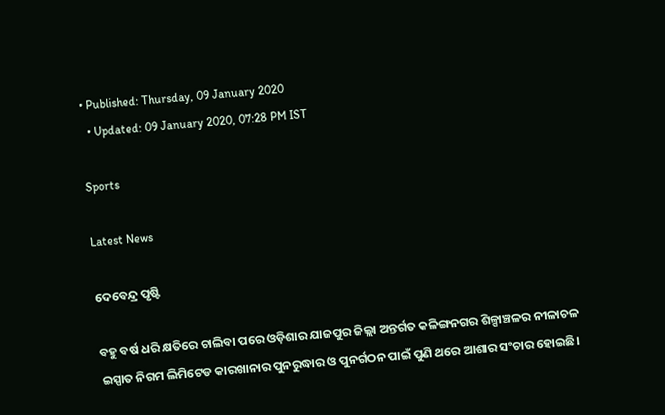• Published: Thursday, 09 January 2020
  • Updated: 09 January 2020, 07:28 PM IST

Sports

Latest News

ଦେବେନ୍ଦ୍ର ପୃଷ୍ଟି

ବହୁ ବର୍ଷ ଧରି କ୍ଷତିରେ ଚାଲିବା ପରେ ଓଡ଼ିଶାର ଯାଜପୁର ଜିଲ୍ଲା ଅନ୍ତର୍ଗତ କଳିଙ୍ଗନଗର ଶିଳ୍ପାଞ୍ଚଳର ନୀଳାଚଳ ଇସ୍ପାତ ନିଗମ ଲିମିଟେଡ କାରଖାନାର ପୁନରୁଦ୍ଧାର ଓ ପୁନର୍ଗଠନ ପାଇଁ ପୁଣି ଥରେ ଆଶାର ସଂଚାର ହୋଇଛି।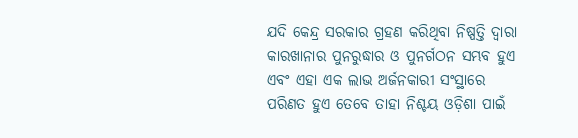ଯଦି କେନ୍ଦ୍ର ସରକାର ଗ୍ରହଣ କରିଥିବା ନିଷ୍ପତ୍ତି ଦ୍ୱାରା କାରଖାନାର ପୁନରୁଦ୍ଧାର ଓ ପୁନର୍ଗଠନ ସମ୍ଭବ ହୁଏ ଏବଂ ଏହା ଏକ ଲାଭ ଅର୍ଜନକାରୀ ସଂସ୍ଥାରେ ପରିଣତ ହୁଏ ତେବେ ତାହା ନିଶ୍ଚୟ ଓଡ଼ିଶା ପାଇଁ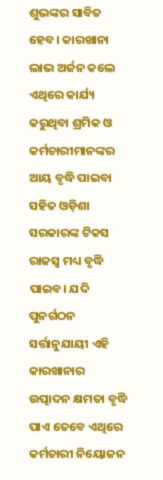ଶୁଭଙ୍କର ସାବିତ ହେବ। କାରଖାନା ଲାଭ ଅର୍ଜନ କଲେ ଏଥିରେ କାର୍ଯ୍ୟ କରୁଥିବା ଶ୍ରମିକ ଓ କର୍ମଚାରୀମାନଙ୍କର ଆୟ ବୃଦ୍ଧି ପାଇବା ସହିତ ଓଡ଼ିଶା ସରକାରଙ୍କ ଟିକସ ରାଜସ୍ୱ ମଧ୍ୟ ବୃଦ୍ଧି ପାଇବ। ଯଦି ପୁନର୍ଗଠନ ସର୍ତ୍ତାନୁଯାୟୀ ଏହି କାରଖାନାର ଉତ୍ପାଦନ କ୍ଷମତା ବୃଦ୍ଧି ପାଏ ତେବେ ଏଥିରେ କର୍ମଚାରୀ ନିୟୋଜନ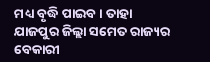ମଧ୍ୟ ବୃଦ୍ଧି ପାଇବ। ତାହା ଯାଜପୁର ଜିଲ୍ଲା ସମେତ ରାଜ୍ୟର ବେକାରୀ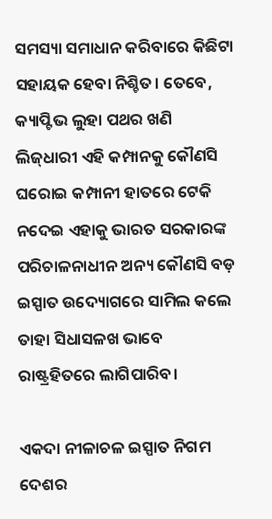ସମସ୍ୟା ସମାଧାନ କରିବାରେ କିଛିଟା ସହାୟକ ହେବା ନିଶ୍ଚିତ। ତେବେ, କ୍ୟାପ୍ଟିଭ ଲୁହା ପଥର ଖଣି ଲିଜ୍‌ଧାରୀ ଏହି କମ୍ପାନକୁ କୌଣସି ଘରୋଇ କମ୍ପାନୀ ହାତରେ ଟେକି ନଦେଇ ଏହାକୁ ଭାରତ ସରକାରଙ୍କ ପରିଚାଳନାଧୀନ ଅନ୍ୟ କୌଣସି ବଡ଼ ଇସ୍ପାତ ଉଦ୍ୟୋଗରେ ସାମିଲ କଲେ ତାହା ସିଧାସଳଖ ଭାବେ ରାଷ୍ଟ୍ରହିତରେ ଲାଗିପାରିବ।

ଏକଦା ନୀଳାଚଳ ଇସ୍ପାତ ନିଗମ ଦେଶର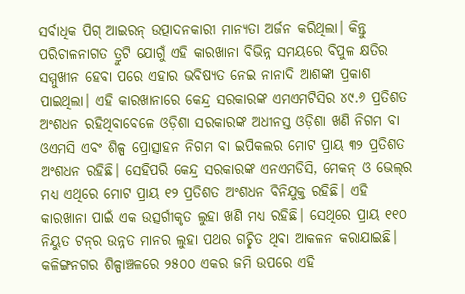ସର୍ବାଧିକ ପିଗ୍‌ ଆଇରନ୍‌ ଉତ୍ପାଦନକାରୀ ମାନ୍ୟତା ଅର୍ଜନ କରିଥିଲା। କିନ୍ତୁ ପରିଚାଳନାଗତ ତ୍ରୁଟି ଯୋଗୁଁ ଏହି କାରଖାନା ବିଭିନ୍ନ ସମୟରେ ବିପୁଳ କ୍ଷତିର ସମ୍ମୁଖୀନ ହେବା ପରେ ଏହାର ଭବିଷ୍ୟତ ନେଇ ନାନାଦି ଆଶଙ୍କା ପ୍ରକାଶ ପାଇଥିଲା। ଏହି କାରଖାନାରେ କେନ୍ଦ୍ର ସରକାରଙ୍କ ଏମଏମଟିସିର ୪୯.୬ ପ୍ରତିଶତ ଅଂଶଧନ ରହିଥିବାବେଳେ ଓଡ଼ିଶା ସରକାରଙ୍କ ଅଧୀନସ୍ତ ଓଡ଼ିଶା ଖଣି ନିଗମ ବା ଓଏମସି ଏବଂ ଶିଳ୍ପ ପ୍ରୋତ୍ସାହନ ନିଗମ ବା ଇପିକଲର ମୋଟ ପ୍ରାୟ ୩୨ ପ୍ରତିଶତ ଅଂଶଧନ ରହିଛି। ସେହିପରି କେନ୍ଦ୍ର ସରକାରଙ୍କ ଏନଏମଡିସି, ମେକନ୍‌ ଓ ଭେଲ୍‌ର ମଧ୍ୟ ଏଥିରେ ମୋଟ ପ୍ରାୟ ୧୨ ପ୍ରତିଶତ ଅଂଶଧନ ବିନିଯୁକ୍ତ ରହିଛି। ଏହି କାରଖାନା ପାଇଁ ଏକ ଉତ୍ସର୍ଗୀକୃତ ଲୁହା ଖଣି ମଧ୍ୟ ରହିଛି। ସେଥିରେ ପ୍ରାୟ ୧୧୦ ନିୟୁତ ଟନ୍‌ର ଉନ୍ନତ ମାନର ଲୁହା ପଥର ଗଚ୍ଛିତ ଥିବା ଆକଳନ କରାଯାଇଛି। କଳିଙ୍ଗନଗର ଶିଳ୍ପାଞ୍ଚଳରେ ୨୫୦୦ ଏକର ଜମି ଉପରେ ଏହି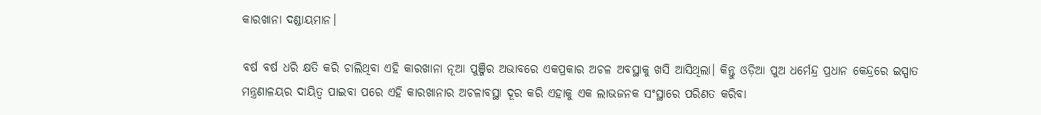କାରଖାନା ଦଣ୍ଡାୟମାନ।

ବର୍ଷ ବର୍ଷ ଧରି କ୍ଷତି କରି ଚାଲିଥିବା ଏହି କାରଖାନା ନୂଆ ପୁଞ୍ଜିର ଅଭାବରେ ଏକପ୍ରକାର ଅଚଳ ଅବସ୍ଥାକୁ ଖସି ଆସିଥିଲା। କିନ୍ତୁ ଓଡ଼ିଆ ପୁଅ ଧର୍ମେନ୍ଦ୍ର ପ୍ରଧାନ କେନ୍ଦ୍ରରେ ଇସ୍ପାତ ମନ୍ତ୍ରଣାଳୟର ଦାୟିତ୍ୱ ପାଇବା ପରେ ଏହି କାରଖାନାର ଅଚଳାବସ୍ଥା ଦୂର କରି ଏହାକୁ ଏକ ଲାଭଜନକ ସଂସ୍ଥାରେ ପରିଣତ କରିବା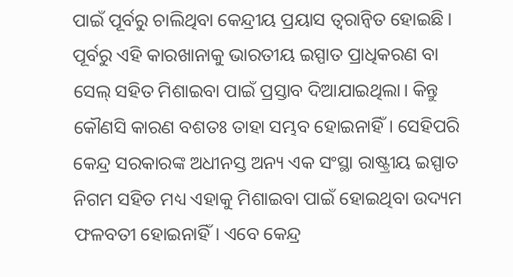ପାଇଁ ପୂର୍ବରୁ ଚାଲିଥିବା କେନ୍ଦ୍ରୀୟ ପ୍ରୟାସ ତ୍ୱରାନ୍ୱିତ ହୋଇଛି। ପୂର୍ବରୁ ଏହି କାରଖାନାକୁ ଭାରତୀୟ ଇସ୍ପାତ ପ୍ରାଧିକରଣ ବା ସେଲ୍‌ ସହିତ ମିଶାଇବା ପାଇଁ ପ୍ରସ୍ତାବ ଦିଆଯାଇଥିଲା। କିନ୍ତୁ କୌଣସି କାରଣ ବଶତଃ ତାହା ସମ୍ଭବ ହୋଇନାହିଁ। ସେହିପରି କେନ୍ଦ୍ର ସରକାରଙ୍କ ଅଧୀନସ୍ତ ଅନ୍ୟ ଏକ ସଂସ୍ଥା ରାଷ୍ଟ୍ରୀୟ ଇସ୍ପାତ ନିଗମ ସହିତ ମଧ୍ୟ ଏହାକୁ ମିଶାଇବା ପାଇଁ ହୋଇଥିବା ଉଦ୍ୟମ ଫଳବତୀ ହୋଇନାହିଁ। ଏବେ କେନ୍ଦ୍ର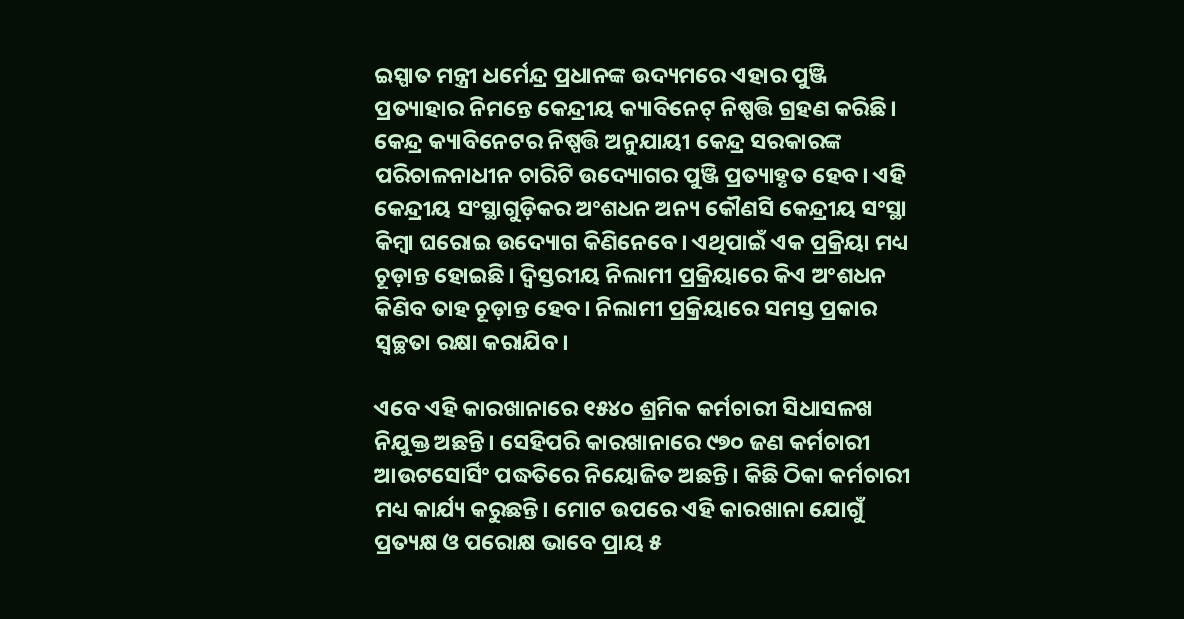ଇସ୍ପାତ ମନ୍ତ୍ରୀ ଧର୍ମେନ୍ଦ୍ର ପ୍ରଧାନଙ୍କ ଉଦ୍ୟମରେ ଏହାର ପୁଞ୍ଜି ପ୍ରତ୍ୟାହାର ନିମନ୍ତେ କେନ୍ଦ୍ରୀୟ କ୍ୟାବିନେଟ୍ ନିଷ୍ପତ୍ତି ଗ୍ରହଣ କରିଛି। କେନ୍ଦ୍ର କ୍ୟାବିନେଟର ନିଷ୍ପତ୍ତି ଅନୁଯାୟୀ କେନ୍ଦ୍ର ସରକାରଙ୍କ ପରିଚାଳନାଧୀନ ଚାରିଟି ଉଦ୍ୟୋଗର ପୁଞ୍ଜି ପ୍ରତ୍ୟାହୃତ ହେବ। ଏହି କେନ୍ଦ୍ରୀୟ ସଂସ୍ଥାଗୁଡ଼ିକର ଅଂଶଧନ ଅନ୍ୟ କୌଣସି କେନ୍ଦ୍ରୀୟ ସଂସ୍ଥା କିମ୍ବା ଘରୋଇ ଉଦ୍ୟୋଗ କିଣିନେବେ। ଏଥିପାଇଁ ଏକ ପ୍ରକ୍ରିୟା ମଧ୍ୟ ଚୂଡ଼ାନ୍ତ ହୋଇଛି। ଦ୍ୱିସ୍ତରୀୟ ନିଲାମୀ ପ୍ରକ୍ରିୟାରେ କିଏ ଅଂଶଧନ କିଣିବ ତାହ ଚୂଡ଼ାନ୍ତ ହେବ। ନିଲାମୀ ପ୍ରକ୍ରିୟାରେ ସମସ୍ତ ପ୍ରକାର ସ୍ୱଚ୍ଛତା ରକ୍ଷା କରାଯିବ।

ଏବେ ଏହି କାରଖାନାରେ ୧୫୪୦ ଶ୍ରମିକ କର୍ମଚାରୀ ସିଧାସଳଖ ନିଯୁକ୍ତ ଅଛନ୍ତି। ସେହିପରି କାରଖାନାରେ ୯୭୦ ଜଣ କର୍ମଚାରୀ ଆଉଟସୋର୍ସିଂ ପଦ୍ଧତିରେ ନିୟୋଜିତ ଅଛନ୍ତି। କିଛି ଠିକା କର୍ମଚାରୀ ମଧ୍ୟ କାର୍ଯ୍ୟ କରୁଛନ୍ତି। ମୋଟ ଉପରେ ଏହି କାରଖାନା ଯୋଗୁଁ ପ୍ରତ୍ୟକ୍ଷ ଓ ପରୋକ୍ଷ ଭାବେ ପ୍ରାୟ ୫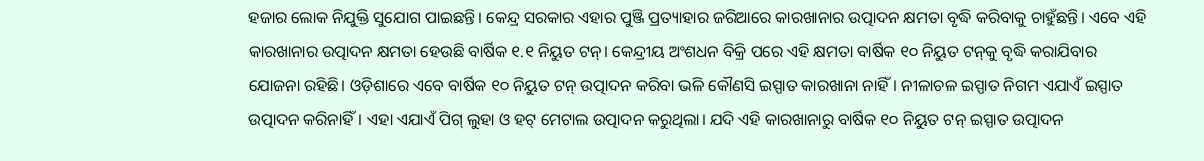ହଜାର ଲୋକ ନିଯୁକ୍ତି ସୁଯୋଗ ପାଇଛନ୍ତି। କେନ୍ଦ୍ର ସରକାର ଏହାର ପୁଞ୍ଜି ପ୍ରତ୍ୟାହାର ଜରିଆରେ କାରଖାନାର ଉତ୍ପାଦନ କ୍ଷମତା ବୃଦ୍ଧି କରିବାକୁ ଚାହୁଁଛନ୍ତି। ଏବେ ଏହି କାରଖାନାର ଉତ୍ପାଦନ କ୍ଷମତା ହେଉଛି ବାର୍ଷିକ ୧.୧ ନିୟୁତ ଟନ୍‌। କେନ୍ଦ୍ରୀୟ ଅଂଶଧନ ବିକ୍ରି ପରେ ଏହି କ୍ଷମତା ବାର୍ଷିକ ୧୦ ନିୟୁତ ଟନ୍‌କୁ ବୃଦ୍ଧି କରାଯିବାର ଯୋଜନା ରହିଛି। ଓଡ଼ିଶାରେ ଏବେ ବାର୍ଷିକ ୧୦ ନିୟୁତ ଟନ୍‌ ଉତ୍ପାଦନ କରିବା ଭଳି କୌଣସି ଇସ୍ପାତ କାରଖାନା ନାହିଁ। ନୀଳାଚଳ ଇସ୍ପାତ ନିଗମ ଏଯାଏଁ ଇସ୍ପାତ ଉତ୍ପାଦନ କରିନାହିଁ। ଏହା ଏଯାଏଁ ପିଗ୍‌ ଲୁହା ଓ ହଟ୍‌ ମେଟାଲ ଉତ୍ପାଦନ କରୁଥିଲା। ଯଦି ଏହି କାରଖାନାରୁ ବାର୍ଷିକ ୧୦ ନିୟୁତ ଟନ୍‌ ଇସ୍ପାତ ଉତ୍ପାଦନ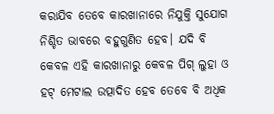କରାଯିବ ତେବେ କାରଖାନାରେ ନିଯୁକ୍ତି ସୁଯୋଗ ନିଶ୍ଚିତ ଭାବରେ ବହୁଗୁଣିତ ହେବ। ଯଦି ବି କେବଳ ଏହି କାରଖାନାରୁ କେବଳ ପିଗ୍‌ ଲୁହା ଓ ହଟ୍‌ ମେଟାଲ ଉତ୍ପାଦିତ ହେବ ତେବେ ବି ଅଧିକ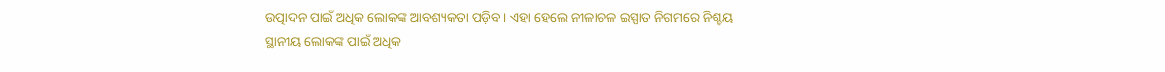ଉତ୍ପାଦନ ପାଇଁ ଅଧିକ ଲୋକଙ୍କ ଆବଶ୍ୟକତା ପଡ଼ିବ। ଏହା ହେଲେ ନୀଳାଚଳ ଇସ୍ପାତ ନିଗମରେ ନିଶ୍ଚୟ ସ୍ଥାନୀୟ ଲୋକଙ୍କ ପାଇଁ ଅଧିକ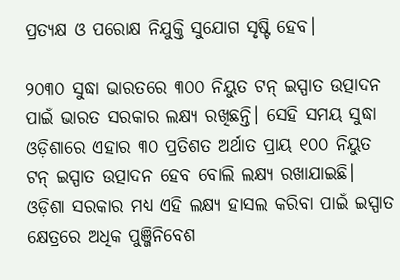ପ୍ରତ୍ୟକ୍ଷ ଓ ପରୋକ୍ଷ ନିଯୁକ୍ତି ସୁଯୋଗ ସୃଷ୍ଟି ହେବ।

୨୦୩୦ ସୁଦ୍ଧା ଭାରତରେ ୩୦୦ ନିୟୁତ ଟନ୍‌ ଇସ୍ପାତ ଉତ୍ପାଦନ ପାଇଁ ଭାରତ ସରକାର ଲକ୍ଷ୍ୟ ରଖିଛନ୍ତି। ସେହି ସମୟ ସୁଦ୍ଧା ଓଡ଼ିଶାରେ ଏହାର ୩୦ ପ୍ରତିଶତ ଅର୍ଥାତ ପ୍ରାୟ ୧୦୦ ନିୟୁତ ଟନ୍‌ ଇସ୍ପାତ ଉତ୍ପାଦନ ହେବ ବୋଲି ଲକ୍ଷ୍ୟ ରଖାଯାଇଛି। ଓଡ଼ିଶା ସରକାର ମଧ୍ୟ ଏହି ଲକ୍ଷ୍ୟ ହାସଲ କରିବା ପାଇଁ ଇସ୍ପାତ କ୍ଷେତ୍ରରେ ଅଧିକ ପୁଞ୍ଜିନିବେଶ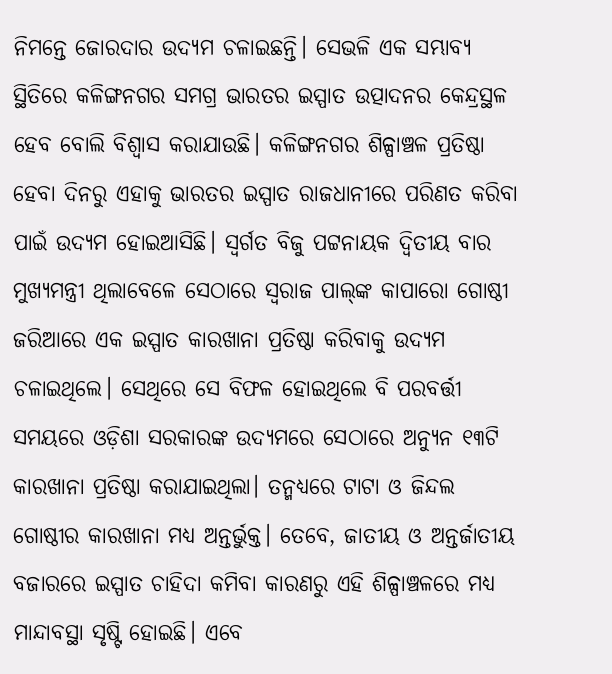ନିମନ୍ତେ ଜୋରଦାର ଉଦ୍ୟମ ଚଳାଇଛନ୍ତି। ସେଭଳି ଏକ ସମ୍ଭାବ୍ୟ ସ୍ଥିତିରେ କଳିଙ୍ଗନଗର ସମଗ୍ର ଭାରତର ଇସ୍ପାତ ଉତ୍ପାଦନର କେନ୍ଦ୍ରସ୍ଥଳ ହେବ ବୋଲି ବିଶ୍ୱାସ କରାଯାଉଛି। କଳିଙ୍ଗନଗର ଶିଳ୍ପାଞ୍ଚଳ ପ୍ରତିଷ୍ଠା ହେବା ଦିନରୁ ଏହାକୁ ଭାରତର ଇସ୍ପାତ ରାଜଧାନୀରେ ପରିଣତ କରିବା ପାଇଁ ଉଦ୍ୟମ ହୋଇଆସିଛି। ସ୍ୱର୍ଗତ ବିଜୁ ପଟ୍ଟନାୟକ ଦ୍ୱିତୀୟ ବାର ମୁଖ୍ୟମନ୍ତ୍ରୀ ଥିଲାବେଳେ ସେଠାରେ ସ୍ୱରାଜ ପାଲ୍‌ଙ୍କ କାପାରୋ ଗୋଷ୍ଠୀ ଜରିଆରେ ଏକ ଇସ୍ପାତ କାରଖାନା ପ୍ରତିଷ୍ଠା କରିବାକୁ ଉଦ୍ୟମ ଚଳାଇଥିଲେ। ସେଥିରେ ସେ ବିଫଳ ହୋଇଥିଲେ ବି ପରବର୍ତ୍ତୀ ସମୟରେ ଓଡ଼ିଶା ସରକାରଙ୍କ ଉଦ୍ୟମରେ ସେଠାରେ ଅନ୍ୟୁନ ୧୩ଟି କାରଖାନା ପ୍ରତିଷ୍ଠା କରାଯାଇଥିଲା। ତନ୍ମଧ୍ୟରେ ଟାଟା ଓ ଜିନ୍ଦଲ ଗୋଷ୍ଠୀର କାରଖାନା ମଧ୍ୟ ଅନ୍ତର୍ଭୁକ୍ତ। ତେବେ, ଜାତୀୟ ଓ ଅନ୍ତର୍ଜାତୀୟ ବଜାରରେ ଇସ୍ପାତ ଚାହିଦା କମିବା କାରଣରୁ ଏହି ଶିଳ୍ପାଞ୍ଚଳରେ ମଧ୍ୟ ମାନ୍ଦାବସ୍ଥା ସୃଷ୍ଟି ହୋଇଛି। ଏବେ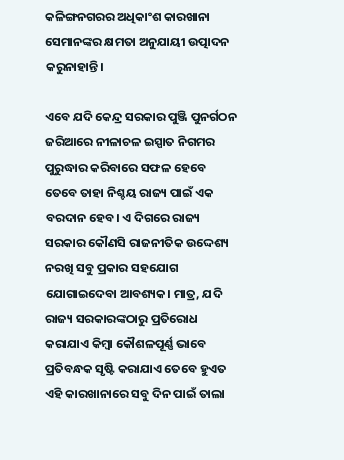କଳିଙ୍ଗନଗରର ଅଧିକାଂଶ କାରଖାନା ସେମାନଙ୍କର କ୍ଷମତା ଅନୁଯାୟୀ ଉତ୍ପାଦନ କରୁନାହାନ୍ତି।

ଏବେ ଯଦି କେନ୍ଦ୍ର ସରକାର ପୁଞ୍ଜି ପୁନର୍ଗଠନ ଜରିଆରେ ନୀଳାଚଳ ଇସ୍ପାତ ନିଗମର ପୁରୁଦ୍ଧାର କରିବାରେ ସଫଳ ହେବେ ତେବେ ତାହା ନିଶ୍ଚୟ ରାଜ୍ୟ ପାଇଁ ଏକ ବରଦାନ ହେବ। ଏ ଦିଗରେ ରାଜ୍ୟ ସରକାର କୌଣସି ରାଜନୀତିକ ଉଦ୍ଦେଶ୍ୟ ନରଖି ସବୁ ପ୍ରକାର ସହଯୋଗ ଯୋଗାଇଦେବା ଆବଶ୍ୟକ। ମାତ୍ର, ଯଦି ରାଜ୍ୟ ସରକାରଙ୍କଠାରୁ ପ୍ରତିରୋଧ କରାଯାଏ କିମ୍ବା କୌଶଳପୂର୍ଣ୍ଣ ଭାବେ ପ୍ରତିବନ୍ଧକ ସୃଷ୍ଟି କରାଯାଏ ତେବେ ହୁଏତ ଏହି କାରଖାନାରେ ସବୁ ଦିନ ପାଇଁ ତାଲା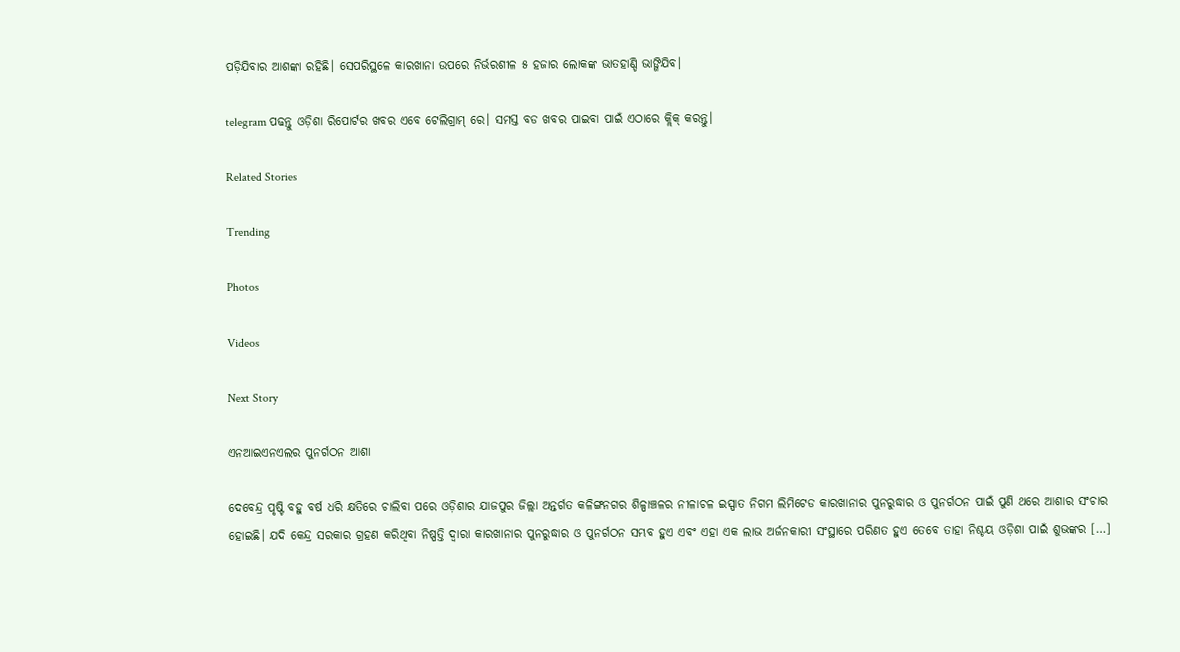ପଡ଼ିଯିବାର ଆଶଙ୍କା ରହିଛି। ସେପରିସ୍ଥଳେ କାରଖାନା ଉପରେ ନିର୍ଭରଶୀଳ ୫ ହଜାର ଲୋକଙ୍କ ଭାତହାଣ୍ଡି ଭାଙ୍ଗିଯିବ।

telegram ପଢନ୍ତୁ ଓଡ଼ିଶା ରିପୋର୍ଟର ଖବର ଏବେ ଟେଲିଗ୍ରାମ୍ ରେ। ସମସ୍ତ ବଡ ଖବର ପାଇବା ପାଇଁ ଏଠାରେ କ୍ଲିକ୍ କରନ୍ତୁ।

Related Stories

Trending

Photos

Videos

Next Story

ଏନଆଇଏନଏଲର ପୁନର୍ଗଠନ ଆଶା

ଦେବେନ୍ଦ୍ର ପୃଷ୍ଟି ବହୁ ବର୍ଷ ଧରି କ୍ଷତିରେ ଚାଲିବା ପରେ ଓଡ଼ିଶାର ଯାଜପୁର ଜିଲ୍ଲା ଅନ୍ତର୍ଗତ କଳିଙ୍ଗନଗର ଶିଳ୍ପାଞ୍ଚଳର ନୀଳାଚଳ ଇସ୍ପାତ ନିଗମ ଲିମିଟେଡ କାରଖାନାର ପୁନରୁଦ୍ଧାର ଓ ପୁନର୍ଗଠନ ପାଇଁ ପୁଣି ଥରେ ଆଶାର ସଂଚାର ହୋଇଛି। ଯଦି କେନ୍ଦ୍ର ସରକାର ଗ୍ରହଣ କରିଥିବା ନିଷ୍ପତ୍ତି ଦ୍ୱାରା କାରଖାନାର ପୁନରୁଦ୍ଧାର ଓ ପୁନର୍ଗଠନ ସମ୍ଭବ ହୁଏ ଏବଂ ଏହା ଏକ ଲାଭ ଅର୍ଜନକାରୀ ସଂସ୍ଥାରେ ପରିଣତ ହୁଏ ତେବେ ତାହା ନିଶ୍ଚୟ ଓଡ଼ିଶା ପାଇଁ ଶୁଭଙ୍କର […]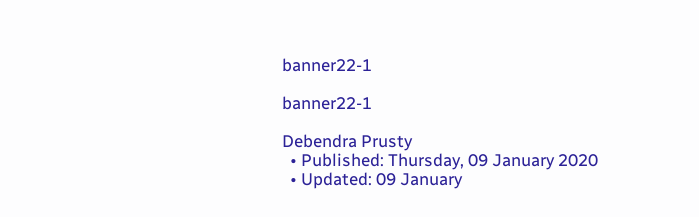banner22-1

banner22-1

Debendra Prusty
  • Published: Thursday, 09 January 2020
  • Updated: 09 January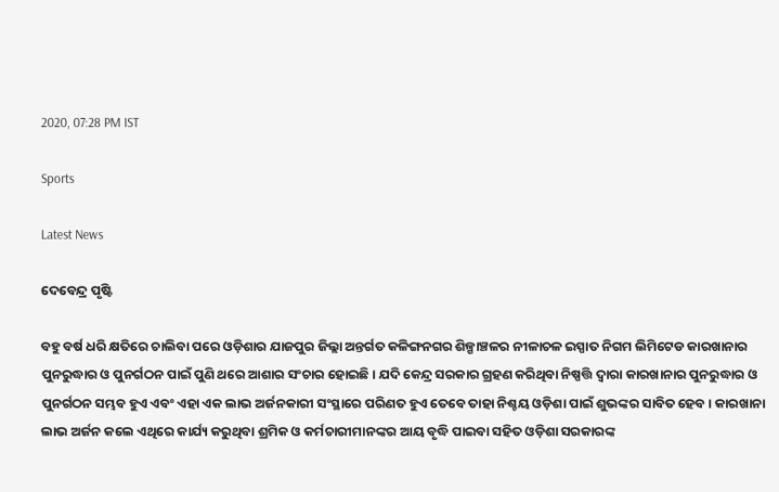2020, 07:28 PM IST

Sports

Latest News

ଦେବେନ୍ଦ୍ର ପୃଷ୍ଟି

ବହୁ ବର୍ଷ ଧରି କ୍ଷତିରେ ଚାଲିବା ପରେ ଓଡ଼ିଶାର ଯାଜପୁର ଜିଲ୍ଲା ଅନ୍ତର୍ଗତ କଳିଙ୍ଗନଗର ଶିଳ୍ପାଞ୍ଚଳର ନୀଳାଚଳ ଇସ୍ପାତ ନିଗମ ଲିମିଟେଡ କାରଖାନାର ପୁନରୁଦ୍ଧାର ଓ ପୁନର୍ଗଠନ ପାଇଁ ପୁଣି ଥରେ ଆଶାର ସଂଚାର ହୋଇଛି। ଯଦି କେନ୍ଦ୍ର ସରକାର ଗ୍ରହଣ କରିଥିବା ନିଷ୍ପତ୍ତି ଦ୍ୱାରା କାରଖାନାର ପୁନରୁଦ୍ଧାର ଓ ପୁନର୍ଗଠନ ସମ୍ଭବ ହୁଏ ଏବଂ ଏହା ଏକ ଲାଭ ଅର୍ଜନକାରୀ ସଂସ୍ଥାରେ ପରିଣତ ହୁଏ ତେବେ ତାହା ନିଶ୍ଚୟ ଓଡ଼ିଶା ପାଇଁ ଶୁଭଙ୍କର ସାବିତ ହେବ। କାରଖାନା ଲାଭ ଅର୍ଜନ କଲେ ଏଥିରେ କାର୍ଯ୍ୟ କରୁଥିବା ଶ୍ରମିକ ଓ କର୍ମଚାରୀମାନଙ୍କର ଆୟ ବୃଦ୍ଧି ପାଇବା ସହିତ ଓଡ଼ିଶା ସରକାରଙ୍କ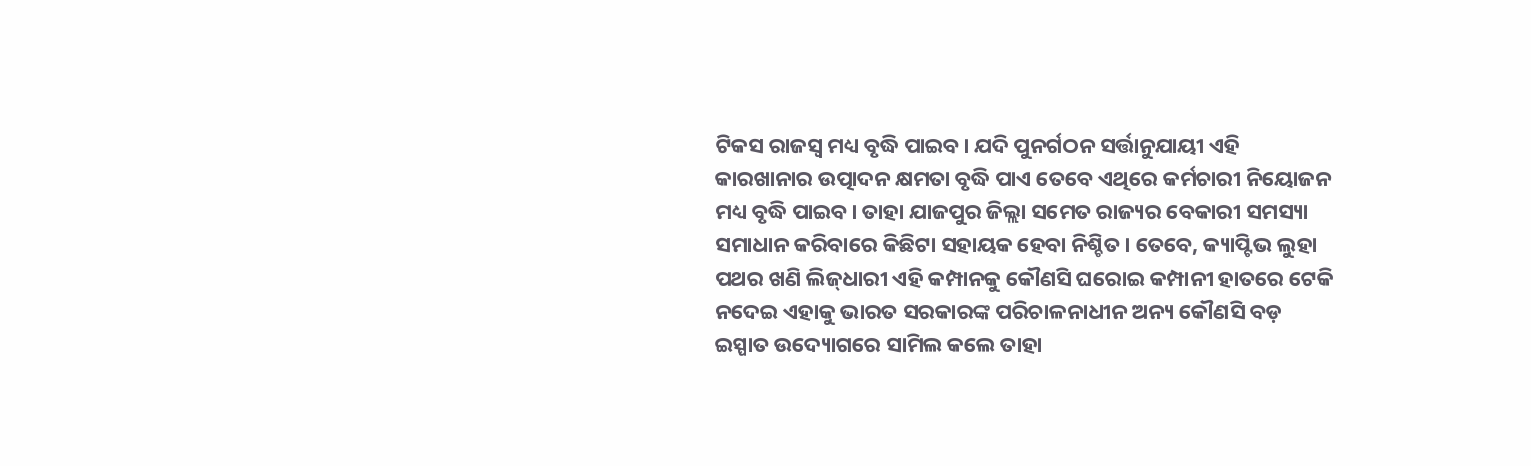ଟିକସ ରାଜସ୍ୱ ମଧ୍ୟ ବୃଦ୍ଧି ପାଇବ। ଯଦି ପୁନର୍ଗଠନ ସର୍ତ୍ତାନୁଯାୟୀ ଏହି କାରଖାନାର ଉତ୍ପାଦନ କ୍ଷମତା ବୃଦ୍ଧି ପାଏ ତେବେ ଏଥିରେ କର୍ମଚାରୀ ନିୟୋଜନ ମଧ୍ୟ ବୃଦ୍ଧି ପାଇବ। ତାହା ଯାଜପୁର ଜିଲ୍ଲା ସମେତ ରାଜ୍ୟର ବେକାରୀ ସମସ୍ୟା ସମାଧାନ କରିବାରେ କିଛିଟା ସହାୟକ ହେବା ନିଶ୍ଚିତ। ତେବେ, କ୍ୟାପ୍ଟିଭ ଲୁହା ପଥର ଖଣି ଲିଜ୍‌ଧାରୀ ଏହି କମ୍ପାନକୁ କୌଣସି ଘରୋଇ କମ୍ପାନୀ ହାତରେ ଟେକି ନଦେଇ ଏହାକୁ ଭାରତ ସରକାରଙ୍କ ପରିଚାଳନାଧୀନ ଅନ୍ୟ କୌଣସି ବଡ଼ ଇସ୍ପାତ ଉଦ୍ୟୋଗରେ ସାମିଲ କଲେ ତାହା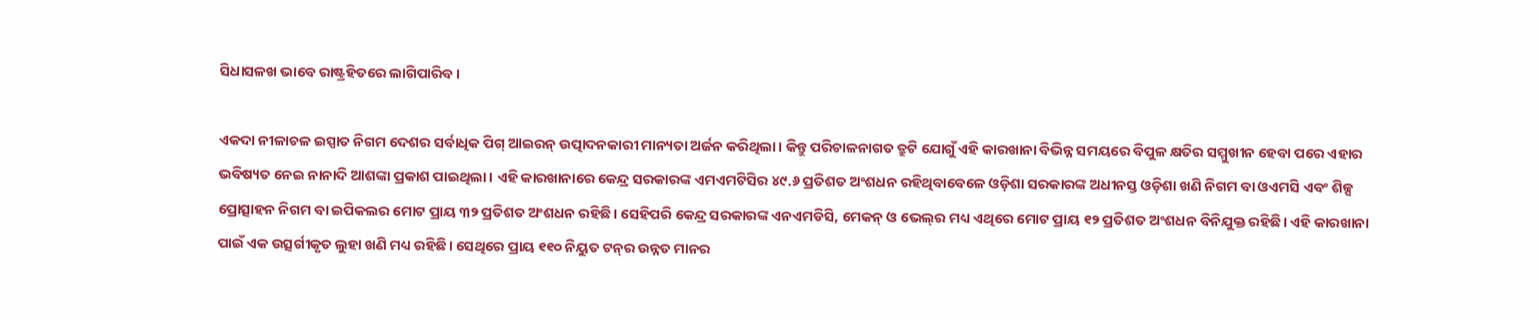ସିଧାସଳଖ ଭାବେ ରାଷ୍ଟ୍ରହିତରେ ଲାଗିପାରିବ।

ଏକଦା ନୀଳାଚଳ ଇସ୍ପାତ ନିଗମ ଦେଶର ସର୍ବାଧିକ ପିଗ୍‌ ଆଇରନ୍‌ ଉତ୍ପାଦନକାରୀ ମାନ୍ୟତା ଅର୍ଜନ କରିଥିଲା। କିନ୍ତୁ ପରିଚାଳନାଗତ ତ୍ରୁଟି ଯୋଗୁଁ ଏହି କାରଖାନା ବିଭିନ୍ନ ସମୟରେ ବିପୁଳ କ୍ଷତିର ସମ୍ମୁଖୀନ ହେବା ପରେ ଏହାର ଭବିଷ୍ୟତ ନେଇ ନାନାଦି ଆଶଙ୍କା ପ୍ରକାଶ ପାଇଥିଲା। ଏହି କାରଖାନାରେ କେନ୍ଦ୍ର ସରକାରଙ୍କ ଏମଏମଟିସିର ୪୯.୬ ପ୍ରତିଶତ ଅଂଶଧନ ରହିଥିବାବେଳେ ଓଡ଼ିଶା ସରକାରଙ୍କ ଅଧୀନସ୍ତ ଓଡ଼ିଶା ଖଣି ନିଗମ ବା ଓଏମସି ଏବଂ ଶିଳ୍ପ ପ୍ରୋତ୍ସାହନ ନିଗମ ବା ଇପିକଲର ମୋଟ ପ୍ରାୟ ୩୨ ପ୍ରତିଶତ ଅଂଶଧନ ରହିଛି। ସେହିପରି କେନ୍ଦ୍ର ସରକାରଙ୍କ ଏନଏମଡିସି, ମେକନ୍‌ ଓ ଭେଲ୍‌ର ମଧ୍ୟ ଏଥିରେ ମୋଟ ପ୍ରାୟ ୧୨ ପ୍ରତିଶତ ଅଂଶଧନ ବିନିଯୁକ୍ତ ରହିଛି। ଏହି କାରଖାନା ପାଇଁ ଏକ ଉତ୍ସର୍ଗୀକୃତ ଲୁହା ଖଣି ମଧ୍ୟ ରହିଛି। ସେଥିରେ ପ୍ରାୟ ୧୧୦ ନିୟୁତ ଟନ୍‌ର ଉନ୍ନତ ମାନର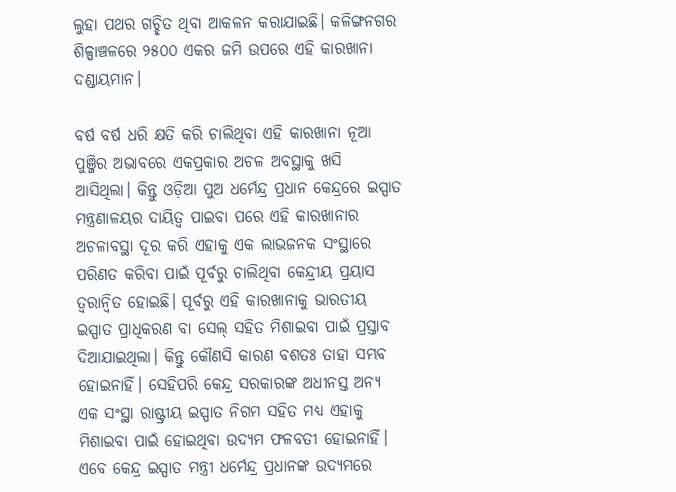ଲୁହା ପଥର ଗଚ୍ଛିତ ଥିବା ଆକଳନ କରାଯାଇଛି। କଳିଙ୍ଗନଗର ଶିଳ୍ପାଞ୍ଚଳରେ ୨୫୦୦ ଏକର ଜମି ଉପରେ ଏହି କାରଖାନା ଦଣ୍ଡାୟମାନ।

ବର୍ଷ ବର୍ଷ ଧରି କ୍ଷତି କରି ଚାଲିଥିବା ଏହି କାରଖାନା ନୂଆ ପୁଞ୍ଜିର ଅଭାବରେ ଏକପ୍ରକାର ଅଚଳ ଅବସ୍ଥାକୁ ଖସି ଆସିଥିଲା। କିନ୍ତୁ ଓଡ଼ିଆ ପୁଅ ଧର୍ମେନ୍ଦ୍ର ପ୍ରଧାନ କେନ୍ଦ୍ରରେ ଇସ୍ପାତ ମନ୍ତ୍ରଣାଳୟର ଦାୟିତ୍ୱ ପାଇବା ପରେ ଏହି କାରଖାନାର ଅଚଳାବସ୍ଥା ଦୂର କରି ଏହାକୁ ଏକ ଲାଭଜନକ ସଂସ୍ଥାରେ ପରିଣତ କରିବା ପାଇଁ ପୂର୍ବରୁ ଚାଲିଥିବା କେନ୍ଦ୍ରୀୟ ପ୍ରୟାସ ତ୍ୱରାନ୍ୱିତ ହୋଇଛି। ପୂର୍ବରୁ ଏହି କାରଖାନାକୁ ଭାରତୀୟ ଇସ୍ପାତ ପ୍ରାଧିକରଣ ବା ସେଲ୍‌ ସହିତ ମିଶାଇବା ପାଇଁ ପ୍ରସ୍ତାବ ଦିଆଯାଇଥିଲା। କିନ୍ତୁ କୌଣସି କାରଣ ବଶତଃ ତାହା ସମ୍ଭବ ହୋଇନାହିଁ। ସେହିପରି କେନ୍ଦ୍ର ସରକାରଙ୍କ ଅଧୀନସ୍ତ ଅନ୍ୟ ଏକ ସଂସ୍ଥା ରାଷ୍ଟ୍ରୀୟ ଇସ୍ପାତ ନିଗମ ସହିତ ମଧ୍ୟ ଏହାକୁ ମିଶାଇବା ପାଇଁ ହୋଇଥିବା ଉଦ୍ୟମ ଫଳବତୀ ହୋଇନାହିଁ। ଏବେ କେନ୍ଦ୍ର ଇସ୍ପାତ ମନ୍ତ୍ରୀ ଧର୍ମେନ୍ଦ୍ର ପ୍ରଧାନଙ୍କ ଉଦ୍ୟମରେ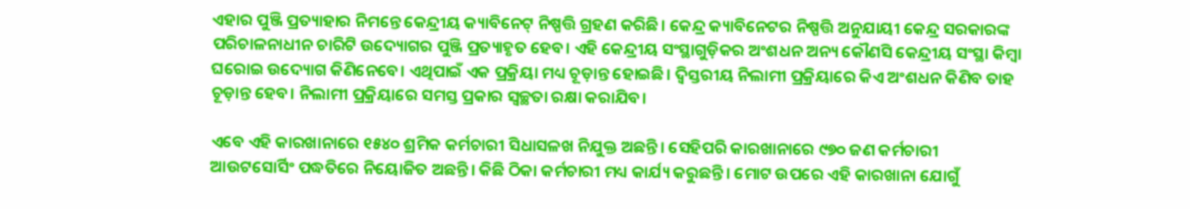ଏହାର ପୁଞ୍ଜି ପ୍ରତ୍ୟାହାର ନିମନ୍ତେ କେନ୍ଦ୍ରୀୟ କ୍ୟାବିନେଟ୍ ନିଷ୍ପତ୍ତି ଗ୍ରହଣ କରିଛି। କେନ୍ଦ୍ର କ୍ୟାବିନେଟର ନିଷ୍ପତ୍ତି ଅନୁଯାୟୀ କେନ୍ଦ୍ର ସରକାରଙ୍କ ପରିଚାଳନାଧୀନ ଚାରିଟି ଉଦ୍ୟୋଗର ପୁଞ୍ଜି ପ୍ରତ୍ୟାହୃତ ହେବ। ଏହି କେନ୍ଦ୍ରୀୟ ସଂସ୍ଥାଗୁଡ଼ିକର ଅଂଶଧନ ଅନ୍ୟ କୌଣସି କେନ୍ଦ୍ରୀୟ ସଂସ୍ଥା କିମ୍ବା ଘରୋଇ ଉଦ୍ୟୋଗ କିଣିନେବେ। ଏଥିପାଇଁ ଏକ ପ୍ରକ୍ରିୟା ମଧ୍ୟ ଚୂଡ଼ାନ୍ତ ହୋଇଛି। ଦ୍ୱିସ୍ତରୀୟ ନିଲାମୀ ପ୍ରକ୍ରିୟାରେ କିଏ ଅଂଶଧନ କିଣିବ ତାହ ଚୂଡ଼ାନ୍ତ ହେବ। ନିଲାମୀ ପ୍ରକ୍ରିୟାରେ ସମସ୍ତ ପ୍ରକାର ସ୍ୱଚ୍ଛତା ରକ୍ଷା କରାଯିବ।

ଏବେ ଏହି କାରଖାନାରେ ୧୫୪୦ ଶ୍ରମିକ କର୍ମଚାରୀ ସିଧାସଳଖ ନିଯୁକ୍ତ ଅଛନ୍ତି। ସେହିପରି କାରଖାନାରେ ୯୭୦ ଜଣ କର୍ମଚାରୀ ଆଉଟସୋର୍ସିଂ ପଦ୍ଧତିରେ ନିୟୋଜିତ ଅଛନ୍ତି। କିଛି ଠିକା କର୍ମଚାରୀ ମଧ୍ୟ କାର୍ଯ୍ୟ କରୁଛନ୍ତି। ମୋଟ ଉପରେ ଏହି କାରଖାନା ଯୋଗୁଁ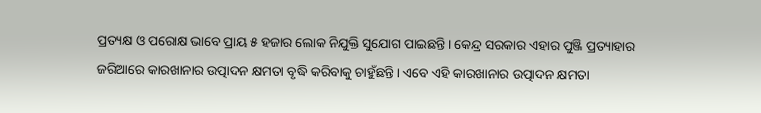ପ୍ରତ୍ୟକ୍ଷ ଓ ପରୋକ୍ଷ ଭାବେ ପ୍ରାୟ ୫ ହଜାର ଲୋକ ନିଯୁକ୍ତି ସୁଯୋଗ ପାଇଛନ୍ତି। କେନ୍ଦ୍ର ସରକାର ଏହାର ପୁଞ୍ଜି ପ୍ରତ୍ୟାହାର ଜରିଆରେ କାରଖାନାର ଉତ୍ପାଦନ କ୍ଷମତା ବୃଦ୍ଧି କରିବାକୁ ଚାହୁଁଛନ୍ତି। ଏବେ ଏହି କାରଖାନାର ଉତ୍ପାଦନ କ୍ଷମତା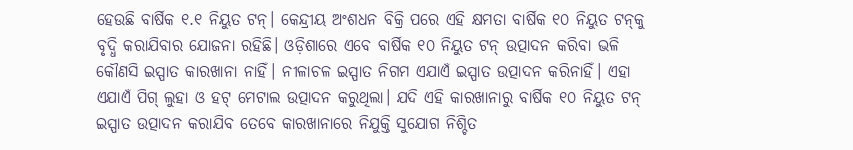ହେଉଛି ବାର୍ଷିକ ୧.୧ ନିୟୁତ ଟନ୍‌। କେନ୍ଦ୍ରୀୟ ଅଂଶଧନ ବିକ୍ରି ପରେ ଏହି କ୍ଷମତା ବାର୍ଷିକ ୧୦ ନିୟୁତ ଟନ୍‌କୁ ବୃଦ୍ଧି କରାଯିବାର ଯୋଜନା ରହିଛି। ଓଡ଼ିଶାରେ ଏବେ ବାର୍ଷିକ ୧୦ ନିୟୁତ ଟନ୍‌ ଉତ୍ପାଦନ କରିବା ଭଳି କୌଣସି ଇସ୍ପାତ କାରଖାନା ନାହିଁ। ନୀଳାଚଳ ଇସ୍ପାତ ନିଗମ ଏଯାଏଁ ଇସ୍ପାତ ଉତ୍ପାଦନ କରିନାହିଁ। ଏହା ଏଯାଏଁ ପିଗ୍‌ ଲୁହା ଓ ହଟ୍‌ ମେଟାଲ ଉତ୍ପାଦନ କରୁଥିଲା। ଯଦି ଏହି କାରଖାନାରୁ ବାର୍ଷିକ ୧୦ ନିୟୁତ ଟନ୍‌ ଇସ୍ପାତ ଉତ୍ପାଦନ କରାଯିବ ତେବେ କାରଖାନାରେ ନିଯୁକ୍ତି ସୁଯୋଗ ନିଶ୍ଚିତ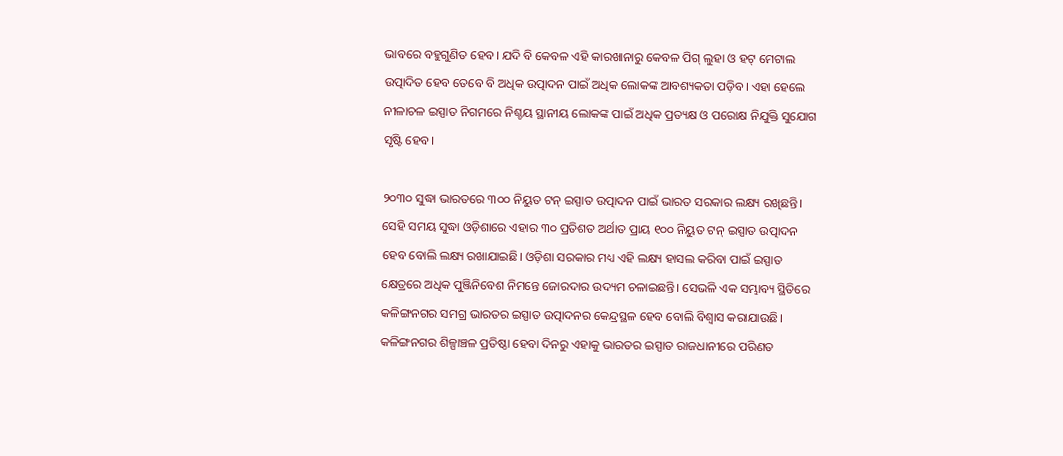ଭାବରେ ବହୁଗୁଣିତ ହେବ। ଯଦି ବି କେବଳ ଏହି କାରଖାନାରୁ କେବଳ ପିଗ୍‌ ଲୁହା ଓ ହଟ୍‌ ମେଟାଲ ଉତ୍ପାଦିତ ହେବ ତେବେ ବି ଅଧିକ ଉତ୍ପାଦନ ପାଇଁ ଅଧିକ ଲୋକଙ୍କ ଆବଶ୍ୟକତା ପଡ଼ିବ। ଏହା ହେଲେ ନୀଳାଚଳ ଇସ୍ପାତ ନିଗମରେ ନିଶ୍ଚୟ ସ୍ଥାନୀୟ ଲୋକଙ୍କ ପାଇଁ ଅଧିକ ପ୍ରତ୍ୟକ୍ଷ ଓ ପରୋକ୍ଷ ନିଯୁକ୍ତି ସୁଯୋଗ ସୃଷ୍ଟି ହେବ।

୨୦୩୦ ସୁଦ୍ଧା ଭାରତରେ ୩୦୦ ନିୟୁତ ଟନ୍‌ ଇସ୍ପାତ ଉତ୍ପାଦନ ପାଇଁ ଭାରତ ସରକାର ଲକ୍ଷ୍ୟ ରଖିଛନ୍ତି। ସେହି ସମୟ ସୁଦ୍ଧା ଓଡ଼ିଶାରେ ଏହାର ୩୦ ପ୍ରତିଶତ ଅର୍ଥାତ ପ୍ରାୟ ୧୦୦ ନିୟୁତ ଟନ୍‌ ଇସ୍ପାତ ଉତ୍ପାଦନ ହେବ ବୋଲି ଲକ୍ଷ୍ୟ ରଖାଯାଇଛି। ଓଡ଼ିଶା ସରକାର ମଧ୍ୟ ଏହି ଲକ୍ଷ୍ୟ ହାସଲ କରିବା ପାଇଁ ଇସ୍ପାତ କ୍ଷେତ୍ରରେ ଅଧିକ ପୁଞ୍ଜିନିବେଶ ନିମନ୍ତେ ଜୋରଦାର ଉଦ୍ୟମ ଚଳାଇଛନ୍ତି। ସେଭଳି ଏକ ସମ୍ଭାବ୍ୟ ସ୍ଥିତିରେ କଳିଙ୍ଗନଗର ସମଗ୍ର ଭାରତର ଇସ୍ପାତ ଉତ୍ପାଦନର କେନ୍ଦ୍ରସ୍ଥଳ ହେବ ବୋଲି ବିଶ୍ୱାସ କରାଯାଉଛି। କଳିଙ୍ଗନଗର ଶିଳ୍ପାଞ୍ଚଳ ପ୍ରତିଷ୍ଠା ହେବା ଦିନରୁ ଏହାକୁ ଭାରତର ଇସ୍ପାତ ରାଜଧାନୀରେ ପରିଣତ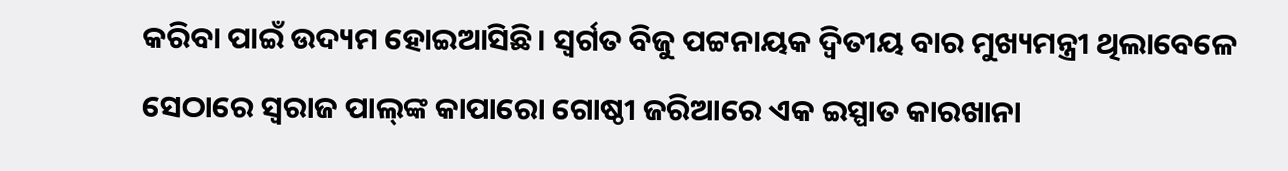କରିବା ପାଇଁ ଉଦ୍ୟମ ହୋଇଆସିଛି। ସ୍ୱର୍ଗତ ବିଜୁ ପଟ୍ଟନାୟକ ଦ୍ୱିତୀୟ ବାର ମୁଖ୍ୟମନ୍ତ୍ରୀ ଥିଲାବେଳେ ସେଠାରେ ସ୍ୱରାଜ ପାଲ୍‌ଙ୍କ କାପାରୋ ଗୋଷ୍ଠୀ ଜରିଆରେ ଏକ ଇସ୍ପାତ କାରଖାନା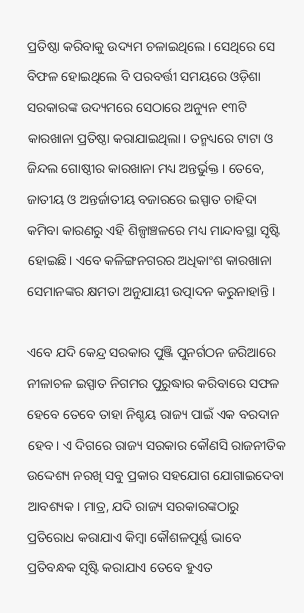ପ୍ରତିଷ୍ଠା କରିବାକୁ ଉଦ୍ୟମ ଚଳାଇଥିଲେ। ସେଥିରେ ସେ ବିଫଳ ହୋଇଥିଲେ ବି ପରବର୍ତ୍ତୀ ସମୟରେ ଓଡ଼ିଶା ସରକାରଙ୍କ ଉଦ୍ୟମରେ ସେଠାରେ ଅନ୍ୟୁନ ୧୩ଟି କାରଖାନା ପ୍ରତିଷ୍ଠା କରାଯାଇଥିଲା। ତନ୍ମଧ୍ୟରେ ଟାଟା ଓ ଜିନ୍ଦଲ ଗୋଷ୍ଠୀର କାରଖାନା ମଧ୍ୟ ଅନ୍ତର୍ଭୁକ୍ତ। ତେବେ, ଜାତୀୟ ଓ ଅନ୍ତର୍ଜାତୀୟ ବଜାରରେ ଇସ୍ପାତ ଚାହିଦା କମିବା କାରଣରୁ ଏହି ଶିଳ୍ପାଞ୍ଚଳରେ ମଧ୍ୟ ମାନ୍ଦାବସ୍ଥା ସୃଷ୍ଟି ହୋଇଛି। ଏବେ କଳିଙ୍ଗନଗରର ଅଧିକାଂଶ କାରଖାନା ସେମାନଙ୍କର କ୍ଷମତା ଅନୁଯାୟୀ ଉତ୍ପାଦନ କରୁନାହାନ୍ତି।

ଏବେ ଯଦି କେନ୍ଦ୍ର ସରକାର ପୁଞ୍ଜି ପୁନର୍ଗଠନ ଜରିଆରେ ନୀଳାଚଳ ଇସ୍ପାତ ନିଗମର ପୁରୁଦ୍ଧାର କରିବାରେ ସଫଳ ହେବେ ତେବେ ତାହା ନିଶ୍ଚୟ ରାଜ୍ୟ ପାଇଁ ଏକ ବରଦାନ ହେବ। ଏ ଦିଗରେ ରାଜ୍ୟ ସରକାର କୌଣସି ରାଜନୀତିକ ଉଦ୍ଦେଶ୍ୟ ନରଖି ସବୁ ପ୍ରକାର ସହଯୋଗ ଯୋଗାଇଦେବା ଆବଶ୍ୟକ। ମାତ୍ର, ଯଦି ରାଜ୍ୟ ସରକାରଙ୍କଠାରୁ ପ୍ରତିରୋଧ କରାଯାଏ କିମ୍ବା କୌଶଳପୂର୍ଣ୍ଣ ଭାବେ ପ୍ରତିବନ୍ଧକ ସୃଷ୍ଟି କରାଯାଏ ତେବେ ହୁଏତ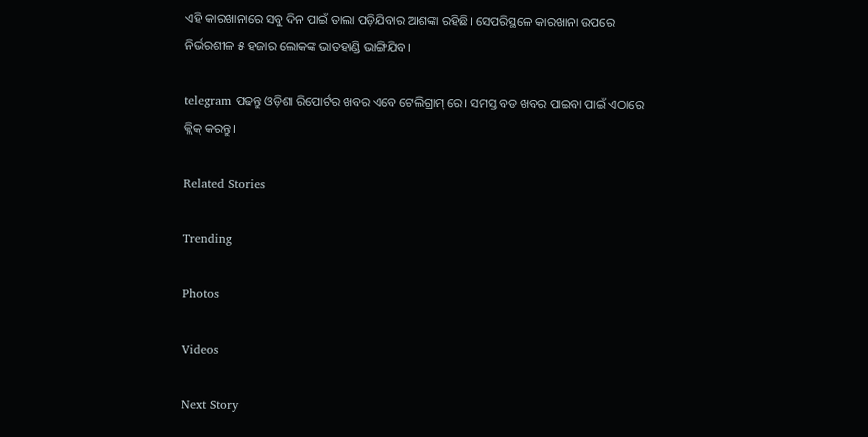ଏହି କାରଖାନାରେ ସବୁ ଦିନ ପାଇଁ ତାଲା ପଡ଼ିଯିବାର ଆଶଙ୍କା ରହିଛି। ସେପରିସ୍ଥଳେ କାରଖାନା ଉପରେ ନିର୍ଭରଶୀଳ ୫ ହଜାର ଲୋକଙ୍କ ଭାତହାଣ୍ଡି ଭାଙ୍ଗିଯିବ।

telegram ପଢନ୍ତୁ ଓଡ଼ିଶା ରିପୋର୍ଟର ଖବର ଏବେ ଟେଲିଗ୍ରାମ୍ ରେ। ସମସ୍ତ ବଡ ଖବର ପାଇବା ପାଇଁ ଏଠାରେ କ୍ଲିକ୍ କରନ୍ତୁ।

Related Stories

Trending

Photos

Videos

Next Story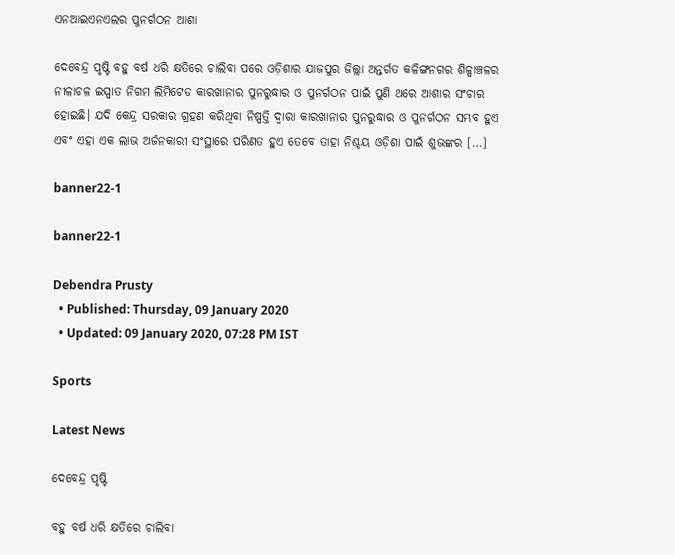ଏନଆଇଏନଏଲର ପୁନର୍ଗଠନ ଆଶା

ଦେବେନ୍ଦ୍ର ପୃଷ୍ଟି ବହୁ ବର୍ଷ ଧରି କ୍ଷତିରେ ଚାଲିବା ପରେ ଓଡ଼ିଶାର ଯାଜପୁର ଜିଲ୍ଲା ଅନ୍ତର୍ଗତ କଳିଙ୍ଗନଗର ଶିଳ୍ପାଞ୍ଚଳର ନୀଳାଚଳ ଇସ୍ପାତ ନିଗମ ଲିମିଟେଡ କାରଖାନାର ପୁନରୁଦ୍ଧାର ଓ ପୁନର୍ଗଠନ ପାଇଁ ପୁଣି ଥରେ ଆଶାର ସଂଚାର ହୋଇଛି। ଯଦି କେନ୍ଦ୍ର ସରକାର ଗ୍ରହଣ କରିଥିବା ନିଷ୍ପତ୍ତି ଦ୍ୱାରା କାରଖାନାର ପୁନରୁଦ୍ଧାର ଓ ପୁନର୍ଗଠନ ସମ୍ଭବ ହୁଏ ଏବଂ ଏହା ଏକ ଲାଭ ଅର୍ଜନକାରୀ ସଂସ୍ଥାରେ ପରିଣତ ହୁଏ ତେବେ ତାହା ନିଶ୍ଚୟ ଓଡ଼ିଶା ପାଇଁ ଶୁଭଙ୍କର […]

banner22-1

banner22-1

Debendra Prusty
  • Published: Thursday, 09 January 2020
  • Updated: 09 January 2020, 07:28 PM IST

Sports

Latest News

ଦେବେନ୍ଦ୍ର ପୃଷ୍ଟି

ବହୁ ବର୍ଷ ଧରି କ୍ଷତିରେ ଚାଲିବା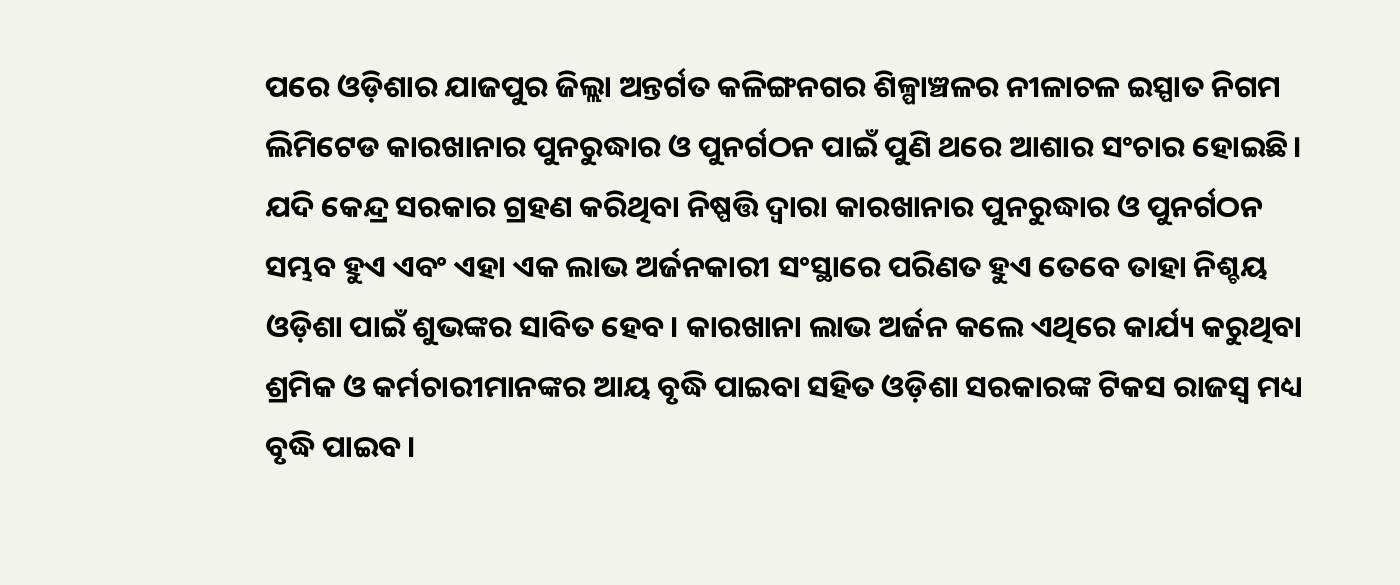ପରେ ଓଡ଼ିଶାର ଯାଜପୁର ଜିଲ୍ଲା ଅନ୍ତର୍ଗତ କଳିଙ୍ଗନଗର ଶିଳ୍ପାଞ୍ଚଳର ନୀଳାଚଳ ଇସ୍ପାତ ନିଗମ ଲିମିଟେଡ କାରଖାନାର ପୁନରୁଦ୍ଧାର ଓ ପୁନର୍ଗଠନ ପାଇଁ ପୁଣି ଥରେ ଆଶାର ସଂଚାର ହୋଇଛି। ଯଦି କେନ୍ଦ୍ର ସରକାର ଗ୍ରହଣ କରିଥିବା ନିଷ୍ପତ୍ତି ଦ୍ୱାରା କାରଖାନାର ପୁନରୁଦ୍ଧାର ଓ ପୁନର୍ଗଠନ ସମ୍ଭବ ହୁଏ ଏବଂ ଏହା ଏକ ଲାଭ ଅର୍ଜନକାରୀ ସଂସ୍ଥାରେ ପରିଣତ ହୁଏ ତେବେ ତାହା ନିଶ୍ଚୟ ଓଡ଼ିଶା ପାଇଁ ଶୁଭଙ୍କର ସାବିତ ହେବ। କାରଖାନା ଲାଭ ଅର୍ଜନ କଲେ ଏଥିରେ କାର୍ଯ୍ୟ କରୁଥିବା ଶ୍ରମିକ ଓ କର୍ମଚାରୀମାନଙ୍କର ଆୟ ବୃଦ୍ଧି ପାଇବା ସହିତ ଓଡ଼ିଶା ସରକାରଙ୍କ ଟିକସ ରାଜସ୍ୱ ମଧ୍ୟ ବୃଦ୍ଧି ପାଇବ।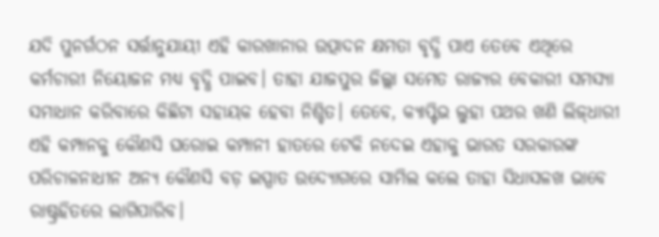ଯଦି ପୁନର୍ଗଠନ ସର୍ତ୍ତାନୁଯାୟୀ ଏହି କାରଖାନାର ଉତ୍ପାଦନ କ୍ଷମତା ବୃଦ୍ଧି ପାଏ ତେବେ ଏଥିରେ କର୍ମଚାରୀ ନିୟୋଜନ ମଧ୍ୟ ବୃଦ୍ଧି ପାଇବ। ତାହା ଯାଜପୁର ଜିଲ୍ଲା ସମେତ ରାଜ୍ୟର ବେକାରୀ ସମସ୍ୟା ସମାଧାନ କରିବାରେ କିଛିଟା ସହାୟକ ହେବା ନିଶ୍ଚିତ। ତେବେ, କ୍ୟାପ୍ଟିଭ ଲୁହା ପଥର ଖଣି ଲିଜ୍‌ଧାରୀ ଏହି କମ୍ପାନକୁ କୌଣସି ଘରୋଇ କମ୍ପାନୀ ହାତରେ ଟେକି ନଦେଇ ଏହାକୁ ଭାରତ ସରକାରଙ୍କ ପରିଚାଳନାଧୀନ ଅନ୍ୟ କୌଣସି ବଡ଼ ଇସ୍ପାତ ଉଦ୍ୟୋଗରେ ସାମିଲ କଲେ ତାହା ସିଧାସଳଖ ଭାବେ ରାଷ୍ଟ୍ରହିତରେ ଲାଗିପାରିବ।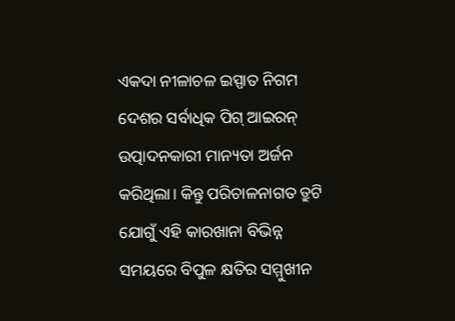ଏକଦା ନୀଳାଚଳ ଇସ୍ପାତ ନିଗମ ଦେଶର ସର୍ବାଧିକ ପିଗ୍‌ ଆଇରନ୍‌ ଉତ୍ପାଦନକାରୀ ମାନ୍ୟତା ଅର୍ଜନ କରିଥିଲା। କିନ୍ତୁ ପରିଚାଳନାଗତ ତ୍ରୁଟି ଯୋଗୁଁ ଏହି କାରଖାନା ବିଭିନ୍ନ ସମୟରେ ବିପୁଳ କ୍ଷତିର ସମ୍ମୁଖୀନ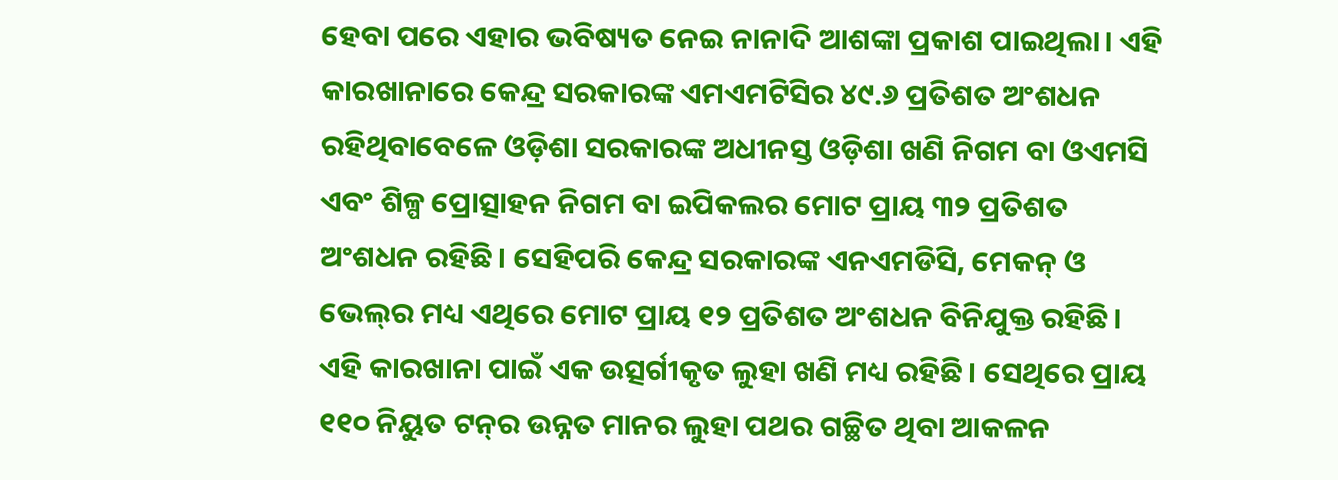ହେବା ପରେ ଏହାର ଭବିଷ୍ୟତ ନେଇ ନାନାଦି ଆଶଙ୍କା ପ୍ରକାଶ ପାଇଥିଲା। ଏହି କାରଖାନାରେ କେନ୍ଦ୍ର ସରକାରଙ୍କ ଏମଏମଟିସିର ୪୯.୬ ପ୍ରତିଶତ ଅଂଶଧନ ରହିଥିବାବେଳେ ଓଡ଼ିଶା ସରକାରଙ୍କ ଅଧୀନସ୍ତ ଓଡ଼ିଶା ଖଣି ନିଗମ ବା ଓଏମସି ଏବଂ ଶିଳ୍ପ ପ୍ରୋତ୍ସାହନ ନିଗମ ବା ଇପିକଲର ମୋଟ ପ୍ରାୟ ୩୨ ପ୍ରତିଶତ ଅଂଶଧନ ରହିଛି। ସେହିପରି କେନ୍ଦ୍ର ସରକାରଙ୍କ ଏନଏମଡିସି, ମେକନ୍‌ ଓ ଭେଲ୍‌ର ମଧ୍ୟ ଏଥିରେ ମୋଟ ପ୍ରାୟ ୧୨ ପ୍ରତିଶତ ଅଂଶଧନ ବିନିଯୁକ୍ତ ରହିଛି। ଏହି କାରଖାନା ପାଇଁ ଏକ ଉତ୍ସର୍ଗୀକୃତ ଲୁହା ଖଣି ମଧ୍ୟ ରହିଛି। ସେଥିରେ ପ୍ରାୟ ୧୧୦ ନିୟୁତ ଟନ୍‌ର ଉନ୍ନତ ମାନର ଲୁହା ପଥର ଗଚ୍ଛିତ ଥିବା ଆକଳନ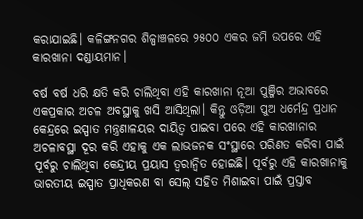କରାଯାଇଛି। କଳିଙ୍ଗନଗର ଶିଳ୍ପାଞ୍ଚଳରେ ୨୫୦୦ ଏକର ଜମି ଉପରେ ଏହି କାରଖାନା ଦଣ୍ଡାୟମାନ।

ବର୍ଷ ବର୍ଷ ଧରି କ୍ଷତି କରି ଚାଲିଥିବା ଏହି କାରଖାନା ନୂଆ ପୁଞ୍ଜିର ଅଭାବରେ ଏକପ୍ରକାର ଅଚଳ ଅବସ୍ଥାକୁ ଖସି ଆସିଥିଲା। କିନ୍ତୁ ଓଡ଼ିଆ ପୁଅ ଧର୍ମେନ୍ଦ୍ର ପ୍ରଧାନ କେନ୍ଦ୍ରରେ ଇସ୍ପାତ ମନ୍ତ୍ରଣାଳୟର ଦାୟିତ୍ୱ ପାଇବା ପରେ ଏହି କାରଖାନାର ଅଚଳାବସ୍ଥା ଦୂର କରି ଏହାକୁ ଏକ ଲାଭଜନକ ସଂସ୍ଥାରେ ପରିଣତ କରିବା ପାଇଁ ପୂର୍ବରୁ ଚାଲିଥିବା କେନ୍ଦ୍ରୀୟ ପ୍ରୟାସ ତ୍ୱରାନ୍ୱିତ ହୋଇଛି। ପୂର୍ବରୁ ଏହି କାରଖାନାକୁ ଭାରତୀୟ ଇସ୍ପାତ ପ୍ରାଧିକରଣ ବା ସେଲ୍‌ ସହିତ ମିଶାଇବା ପାଇଁ ପ୍ରସ୍ତାବ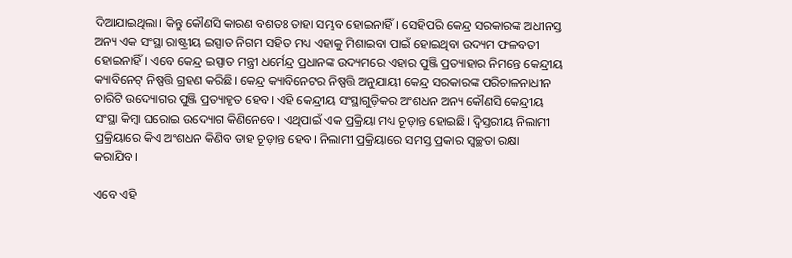ଦିଆଯାଇଥିଲା। କିନ୍ତୁ କୌଣସି କାରଣ ବଶତଃ ତାହା ସମ୍ଭବ ହୋଇନାହିଁ। ସେହିପରି କେନ୍ଦ୍ର ସରକାରଙ୍କ ଅଧୀନସ୍ତ ଅନ୍ୟ ଏକ ସଂସ୍ଥା ରାଷ୍ଟ୍ରୀୟ ଇସ୍ପାତ ନିଗମ ସହିତ ମଧ୍ୟ ଏହାକୁ ମିଶାଇବା ପାଇଁ ହୋଇଥିବା ଉଦ୍ୟମ ଫଳବତୀ ହୋଇନାହିଁ। ଏବେ କେନ୍ଦ୍ର ଇସ୍ପାତ ମନ୍ତ୍ରୀ ଧର୍ମେନ୍ଦ୍ର ପ୍ରଧାନଙ୍କ ଉଦ୍ୟମରେ ଏହାର ପୁଞ୍ଜି ପ୍ରତ୍ୟାହାର ନିମନ୍ତେ କେନ୍ଦ୍ରୀୟ କ୍ୟାବିନେଟ୍ ନିଷ୍ପତ୍ତି ଗ୍ରହଣ କରିଛି। କେନ୍ଦ୍ର କ୍ୟାବିନେଟର ନିଷ୍ପତ୍ତି ଅନୁଯାୟୀ କେନ୍ଦ୍ର ସରକାରଙ୍କ ପରିଚାଳନାଧୀନ ଚାରିଟି ଉଦ୍ୟୋଗର ପୁଞ୍ଜି ପ୍ରତ୍ୟାହୃତ ହେବ। ଏହି କେନ୍ଦ୍ରୀୟ ସଂସ୍ଥାଗୁଡ଼ିକର ଅଂଶଧନ ଅନ୍ୟ କୌଣସି କେନ୍ଦ୍ରୀୟ ସଂସ୍ଥା କିମ୍ବା ଘରୋଇ ଉଦ୍ୟୋଗ କିଣିନେବେ। ଏଥିପାଇଁ ଏକ ପ୍ରକ୍ରିୟା ମଧ୍ୟ ଚୂଡ଼ାନ୍ତ ହୋଇଛି। ଦ୍ୱିସ୍ତରୀୟ ନିଲାମୀ ପ୍ରକ୍ରିୟାରେ କିଏ ଅଂଶଧନ କିଣିବ ତାହ ଚୂଡ଼ାନ୍ତ ହେବ। ନିଲାମୀ ପ୍ରକ୍ରିୟାରେ ସମସ୍ତ ପ୍ରକାର ସ୍ୱଚ୍ଛତା ରକ୍ଷା କରାଯିବ।

ଏବେ ଏହି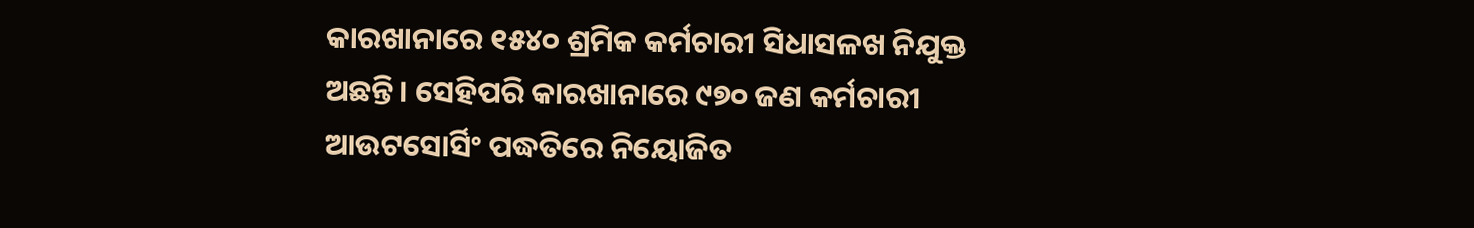କାରଖାନାରେ ୧୫୪୦ ଶ୍ରମିକ କର୍ମଚାରୀ ସିଧାସଳଖ ନିଯୁକ୍ତ ଅଛନ୍ତି। ସେହିପରି କାରଖାନାରେ ୯୭୦ ଜଣ କର୍ମଚାରୀ ଆଉଟସୋର୍ସିଂ ପଦ୍ଧତିରେ ନିୟୋଜିତ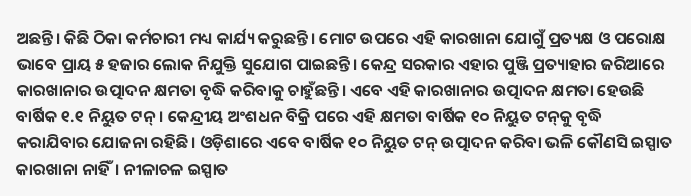ଅଛନ୍ତି। କିଛି ଠିକା କର୍ମଚାରୀ ମଧ୍ୟ କାର୍ଯ୍ୟ କରୁଛନ୍ତି। ମୋଟ ଉପରେ ଏହି କାରଖାନା ଯୋଗୁଁ ପ୍ରତ୍ୟକ୍ଷ ଓ ପରୋକ୍ଷ ଭାବେ ପ୍ରାୟ ୫ ହଜାର ଲୋକ ନିଯୁକ୍ତି ସୁଯୋଗ ପାଇଛନ୍ତି। କେନ୍ଦ୍ର ସରକାର ଏହାର ପୁଞ୍ଜି ପ୍ରତ୍ୟାହାର ଜରିଆରେ କାରଖାନାର ଉତ୍ପାଦନ କ୍ଷମତା ବୃଦ୍ଧି କରିବାକୁ ଚାହୁଁଛନ୍ତି। ଏବେ ଏହି କାରଖାନାର ଉତ୍ପାଦନ କ୍ଷମତା ହେଉଛି ବାର୍ଷିକ ୧.୧ ନିୟୁତ ଟନ୍‌। କେନ୍ଦ୍ରୀୟ ଅଂଶଧନ ବିକ୍ରି ପରେ ଏହି କ୍ଷମତା ବାର୍ଷିକ ୧୦ ନିୟୁତ ଟନ୍‌କୁ ବୃଦ୍ଧି କରାଯିବାର ଯୋଜନା ରହିଛି। ଓଡ଼ିଶାରେ ଏବେ ବାର୍ଷିକ ୧୦ ନିୟୁତ ଟନ୍‌ ଉତ୍ପାଦନ କରିବା ଭଳି କୌଣସି ଇସ୍ପାତ କାରଖାନା ନାହିଁ। ନୀଳାଚଳ ଇସ୍ପାତ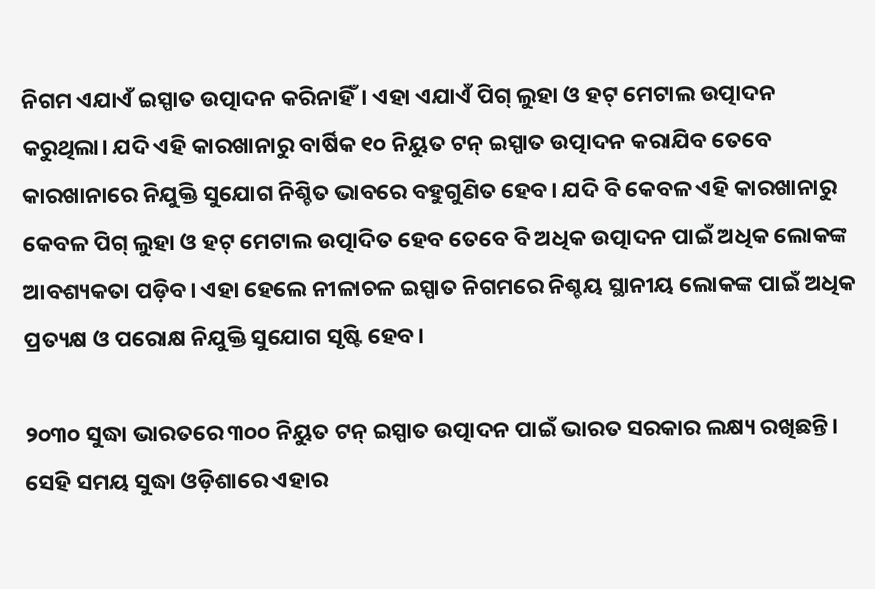ନିଗମ ଏଯାଏଁ ଇସ୍ପାତ ଉତ୍ପାଦନ କରିନାହିଁ। ଏହା ଏଯାଏଁ ପିଗ୍‌ ଲୁହା ଓ ହଟ୍‌ ମେଟାଲ ଉତ୍ପାଦନ କରୁଥିଲା। ଯଦି ଏହି କାରଖାନାରୁ ବାର୍ଷିକ ୧୦ ନିୟୁତ ଟନ୍‌ ଇସ୍ପାତ ଉତ୍ପାଦନ କରାଯିବ ତେବେ କାରଖାନାରେ ନିଯୁକ୍ତି ସୁଯୋଗ ନିଶ୍ଚିତ ଭାବରେ ବହୁଗୁଣିତ ହେବ। ଯଦି ବି କେବଳ ଏହି କାରଖାନାରୁ କେବଳ ପିଗ୍‌ ଲୁହା ଓ ହଟ୍‌ ମେଟାଲ ଉତ୍ପାଦିତ ହେବ ତେବେ ବି ଅଧିକ ଉତ୍ପାଦନ ପାଇଁ ଅଧିକ ଲୋକଙ୍କ ଆବଶ୍ୟକତା ପଡ଼ିବ। ଏହା ହେଲେ ନୀଳାଚଳ ଇସ୍ପାତ ନିଗମରେ ନିଶ୍ଚୟ ସ୍ଥାନୀୟ ଲୋକଙ୍କ ପାଇଁ ଅଧିକ ପ୍ରତ୍ୟକ୍ଷ ଓ ପରୋକ୍ଷ ନିଯୁକ୍ତି ସୁଯୋଗ ସୃଷ୍ଟି ହେବ।

୨୦୩୦ ସୁଦ୍ଧା ଭାରତରେ ୩୦୦ ନିୟୁତ ଟନ୍‌ ଇସ୍ପାତ ଉତ୍ପାଦନ ପାଇଁ ଭାରତ ସରକାର ଲକ୍ଷ୍ୟ ରଖିଛନ୍ତି। ସେହି ସମୟ ସୁଦ୍ଧା ଓଡ଼ିଶାରେ ଏହାର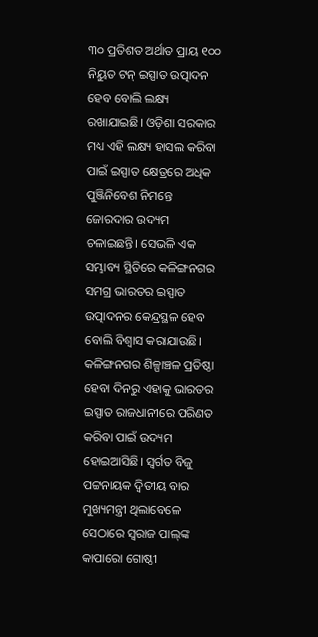୩୦ ପ୍ରତିଶତ ଅର୍ଥାତ ପ୍ରାୟ ୧୦୦ ନିୟୁତ ଟନ୍‌ ଇସ୍ପାତ ଉତ୍ପାଦନ ହେବ ବୋଲି ଲକ୍ଷ୍ୟ ରଖାଯାଇଛି। ଓଡ଼ିଶା ସରକାର ମଧ୍ୟ ଏହି ଲକ୍ଷ୍ୟ ହାସଲ କରିବା ପାଇଁ ଇସ୍ପାତ କ୍ଷେତ୍ରରେ ଅଧିକ ପୁଞ୍ଜିନିବେଶ ନିମନ୍ତେ ଜୋରଦାର ଉଦ୍ୟମ ଚଳାଇଛନ୍ତି। ସେଭଳି ଏକ ସମ୍ଭାବ୍ୟ ସ୍ଥିତିରେ କଳିଙ୍ଗନଗର ସମଗ୍ର ଭାରତର ଇସ୍ପାତ ଉତ୍ପାଦନର କେନ୍ଦ୍ରସ୍ଥଳ ହେବ ବୋଲି ବିଶ୍ୱାସ କରାଯାଉଛି। କଳିଙ୍ଗନଗର ଶିଳ୍ପାଞ୍ଚଳ ପ୍ରତିଷ୍ଠା ହେବା ଦିନରୁ ଏହାକୁ ଭାରତର ଇସ୍ପାତ ରାଜଧାନୀରେ ପରିଣତ କରିବା ପାଇଁ ଉଦ୍ୟମ ହୋଇଆସିଛି। ସ୍ୱର୍ଗତ ବିଜୁ ପଟ୍ଟନାୟକ ଦ୍ୱିତୀୟ ବାର ମୁଖ୍ୟମନ୍ତ୍ରୀ ଥିଲାବେଳେ ସେଠାରେ ସ୍ୱରାଜ ପାଲ୍‌ଙ୍କ କାପାରୋ ଗୋଷ୍ଠୀ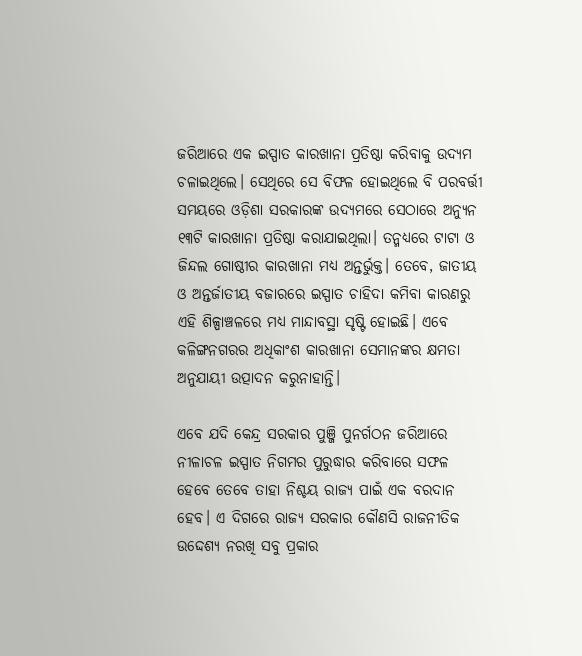ଜରିଆରେ ଏକ ଇସ୍ପାତ କାରଖାନା ପ୍ରତିଷ୍ଠା କରିବାକୁ ଉଦ୍ୟମ ଚଳାଇଥିଲେ। ସେଥିରେ ସେ ବିଫଳ ହୋଇଥିଲେ ବି ପରବର୍ତ୍ତୀ ସମୟରେ ଓଡ଼ିଶା ସରକାରଙ୍କ ଉଦ୍ୟମରେ ସେଠାରେ ଅନ୍ୟୁନ ୧୩ଟି କାରଖାନା ପ୍ରତିଷ୍ଠା କରାଯାଇଥିଲା। ତନ୍ମଧ୍ୟରେ ଟାଟା ଓ ଜିନ୍ଦଲ ଗୋଷ୍ଠୀର କାରଖାନା ମଧ୍ୟ ଅନ୍ତର୍ଭୁକ୍ତ। ତେବେ, ଜାତୀୟ ଓ ଅନ୍ତର୍ଜାତୀୟ ବଜାରରେ ଇସ୍ପାତ ଚାହିଦା କମିବା କାରଣରୁ ଏହି ଶିଳ୍ପାଞ୍ଚଳରେ ମଧ୍ୟ ମାନ୍ଦାବସ୍ଥା ସୃଷ୍ଟି ହୋଇଛି। ଏବେ କଳିଙ୍ଗନଗରର ଅଧିକାଂଶ କାରଖାନା ସେମାନଙ୍କର କ୍ଷମତା ଅନୁଯାୟୀ ଉତ୍ପାଦନ କରୁନାହାନ୍ତି।

ଏବେ ଯଦି କେନ୍ଦ୍ର ସରକାର ପୁଞ୍ଜି ପୁନର୍ଗଠନ ଜରିଆରେ ନୀଳାଚଳ ଇସ୍ପାତ ନିଗମର ପୁରୁଦ୍ଧାର କରିବାରେ ସଫଳ ହେବେ ତେବେ ତାହା ନିଶ୍ଚୟ ରାଜ୍ୟ ପାଇଁ ଏକ ବରଦାନ ହେବ। ଏ ଦିଗରେ ରାଜ୍ୟ ସରକାର କୌଣସି ରାଜନୀତିକ ଉଦ୍ଦେଶ୍ୟ ନରଖି ସବୁ ପ୍ରକାର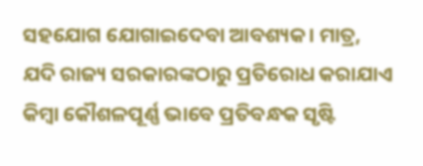ସହଯୋଗ ଯୋଗାଇଦେବା ଆବଶ୍ୟକ। ମାତ୍ର, ଯଦି ରାଜ୍ୟ ସରକାରଙ୍କଠାରୁ ପ୍ରତିରୋଧ କରାଯାଏ କିମ୍ବା କୌଶଳପୂର୍ଣ୍ଣ ଭାବେ ପ୍ରତିବନ୍ଧକ ସୃଷ୍ଟି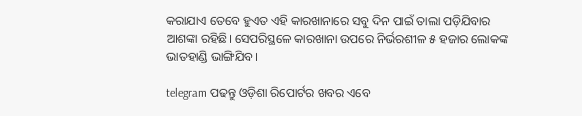କରାଯାଏ ତେବେ ହୁଏତ ଏହି କାରଖାନାରେ ସବୁ ଦିନ ପାଇଁ ତାଲା ପଡ଼ିଯିବାର ଆଶଙ୍କା ରହିଛି। ସେପରିସ୍ଥଳେ କାରଖାନା ଉପରେ ନିର୍ଭରଶୀଳ ୫ ହଜାର ଲୋକଙ୍କ ଭାତହାଣ୍ଡି ଭାଙ୍ଗିଯିବ।

telegram ପଢନ୍ତୁ ଓଡ଼ିଶା ରିପୋର୍ଟର ଖବର ଏବେ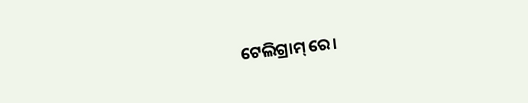ଟେଲିଗ୍ରାମ୍ ରେ।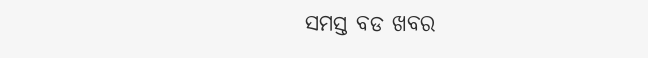ସମସ୍ତ ବଡ ଖବର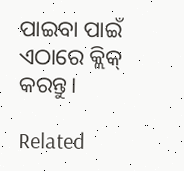ପାଇବା ପାଇଁ ଏଠାରେ କ୍ଲିକ୍ କରନ୍ତୁ।

Related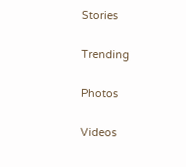Stories

Trending

Photos

Videos